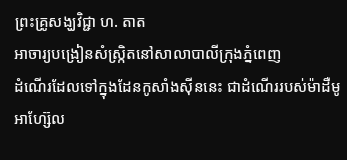ព្រះគ្រូសង្ឃវិជ្ជា ហ. តាត
អាចារ្យបង្រៀនសំស្រ្កិតនៅសាលាបាលីក្រុងភ្នំពេញ
ដំណើរដែលទៅក្នុងដែនកូសាំងស៊ីននេះ ជាដំណើររបស់ម៉ាដឺមូអាហ្ស៊ែល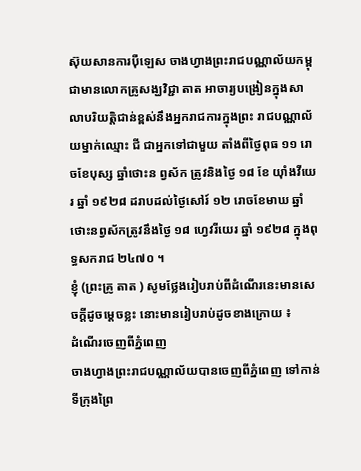ស៊ុយសានការប៉ឺឡេស ចាងហ្វាងព្រះរាជបណ្ណាល័យកម្ពុជាមានលោកគ្រូសង្ឃវិជ្ជា តាត អាចារ្យបង្រៀនក្នុងសាលាបរិយត្តិជាន់ខ្ពស់នឹងអ្នករាជការក្នុងព្រះ រាជបណ្ណាល័យម្នាក់ឈ្មោះ ជី ជាអ្នកទៅជាមួយ តាំងពីថ្ងៃពុធ ១១ រោចខែបុស្ស ឆ្នាំថោះន ព្វស័ក ត្រូវនិងថ្ងៃ ១៨ ខែ យ៉ាំងវីយេរ ឆ្នាំ ១៩២៨ ដរាបដល់ថ្ងៃសៅរ៍ ១២ រោចខែមាឃ ឆ្នាំថោះនព្វស័កត្រូវនឹងថ្ងៃ ១៨ ហ្វេវរីយេរ ឆ្នាំ ១៩២៨ ក្នុងពុទ្ធសករាជ ២៤៧០ ។
ខ្ញុំ (ព្រះគ្រូ តាត ) សូមថ្លែងរៀបរាប់ពីដំណើរនេះមានសេចក្ដីដូចម្ដេចខ្លះ នោះមានរៀបរាប់ដូចខាងក្រោយ ៖
ដំណើរចេញពីភ្នំពេញ
ចាងហ្វាងព្រះរាជបណ្ណាល័យបានចេញពីភ្នំពេញ ទៅកាន់ទីក្រុងព្រៃ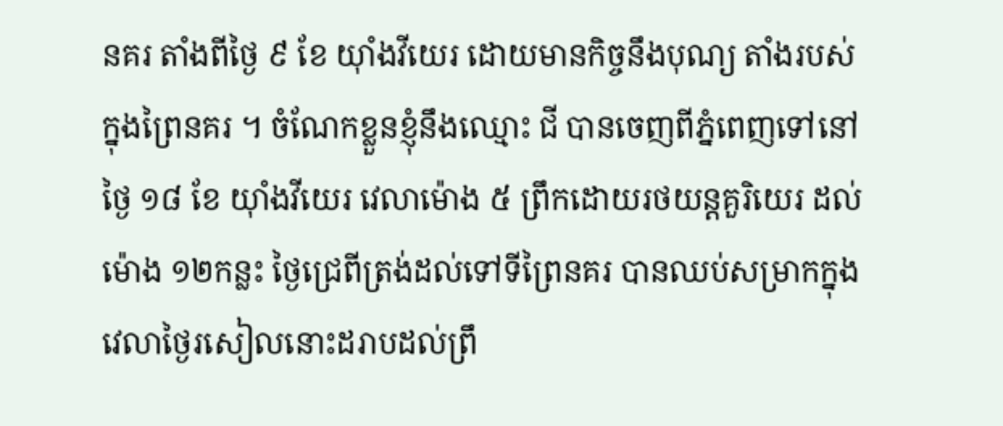នគរ តាំងពីថ្ងៃ ៩ ខែ យ៉ាំងវីយេរ ដោយមានកិច្ចនឹងបុណ្យ តាំងរបស់ក្នុងព្រៃនគរ ។ ចំណែកខ្លួនខ្ញុំនឹងឈ្មោះ ជី បានចេញពីភ្នំពេញទៅនៅថ្ងៃ ១៨ ខែ យ៉ាំងវីយេរ វេលាម៉ោង ៥ ព្រឹកដោយរថយន្តគួរិយេរ ដល់ម៉ោង ១២កន្លះ ថ្ងៃជ្រេពីត្រង់ដល់ទៅទីព្រៃនគរ បានឈប់សម្រាកក្នុងវេលាថ្ងៃរសៀលនោះដរាបដល់ព្រឹ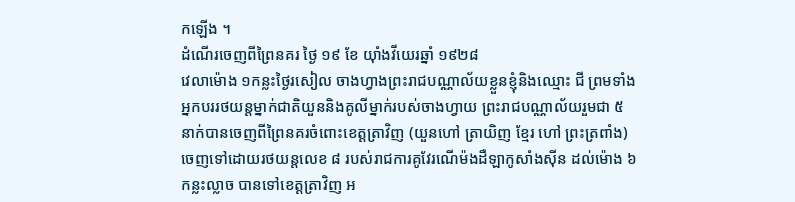កឡើង ។
ដំណើរចេញពីព្រៃនគរ ថ្ងៃ ១៩ ខែ យ៉ាំងវីយេរឆ្នាំ ១៩២៨
វេលាម៉ោង ១កន្លះថ្ងៃរសៀល ចាងហ្វាងព្រះរាជបណ្ណាល័យខ្លួនខ្ញុំនិងឈ្មោះ ជី ព្រមទាំងអ្នកបររថយន្តម្នាក់ជាតិយួននិងគូលីម្នាក់របស់ចាងហ្វាយ ព្រះរាជបណ្ណាល័យរួមជា ៥ នាក់បានចេញពីព្រៃនគរចំពោះខេត្តត្រាវិញ (យួនហៅ ត្រាយិញ ខ្មែរ ហៅ ព្រះត្រពាំង) ចេញទៅដោយរថយន្តលេខ ៨ របស់រាជការគូវែរណើម៉ងដឺឡាកូសាំងស៊ីន ដល់ម៉ោង ៦កន្លះល្លាច បានទៅខេត្តត្រាវិញ អ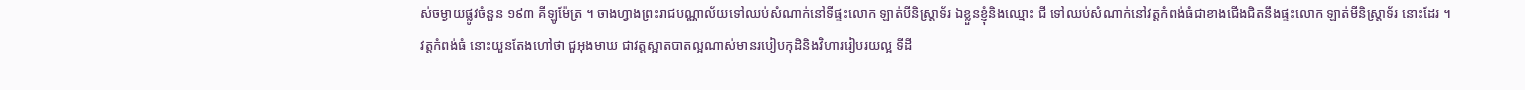ស់ចម្ងាយផ្លូវចំនួន ១៩៣ គីឡូម៉ែត្រ ។ ចាងហ្វាងព្រះរាជបណ្ណាល័យទៅឈប់សំណាក់នៅទីផ្ទះលោក ឡាត់បីនិស្ត្រាទ័រ ឯខ្លួនខ្ញុំនិងឈ្មោះ ជី ទៅឈប់សំណាក់នៅវត្តកំពង់ធំជាខាងជើងជិតនឹងផ្ទះលោក ឡាត់មីនិស្ត្រាទ័រ នោះដែរ ។ វត្តកំពង់ធំ នោះយួនតែងហៅថា ជួអុងមាឃ ជាវត្តស្អាតបាតល្អណាស់មានរបៀបកុដិនិងវិហាររៀបរយល្អ ទីដី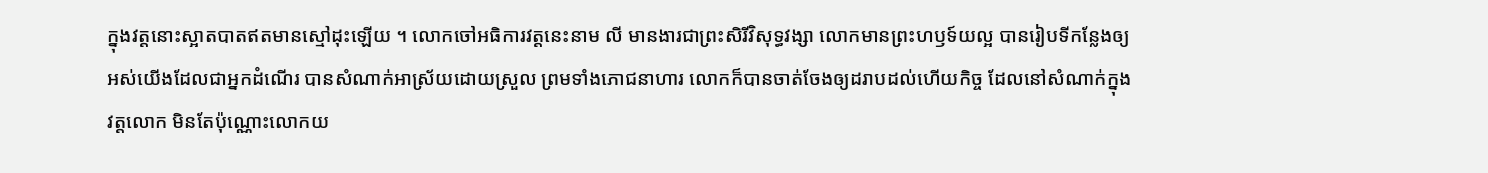ក្នុងវត្តនោះស្អាតបាតឥតមានស្មៅដុះឡើយ ។ លោកចៅអធិការវត្តនេះនាម លី មានងារជាព្រះសិរីវិសុទ្ធវង្សា លោកមានព្រះហឫទ៍យល្អ បានរៀបទីកន្លែងឲ្យ អស់យើងដែលជាអ្នកដំណើរ បានសំណាក់អាស្រ័យដោយស្រួល ព្រមទាំងភោជនាហារ លោកក៏បានចាត់ចែងឲ្យដរាបដល់ហើយកិច្ច ដែលនៅសំណាក់ក្នុងវត្តលោក មិនតែប៉ុណ្ណោះលោកយ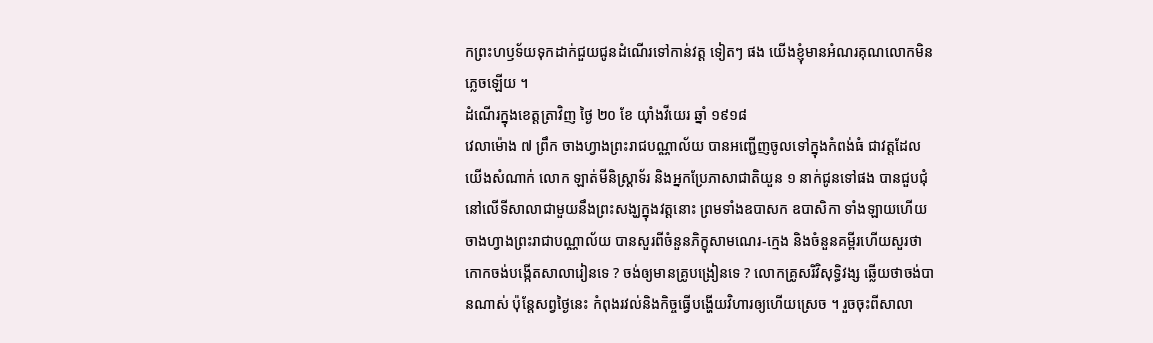កព្រះហឫទ័យទុកដាក់ជួយជូនដំណើរទៅកាន់វត្ត ទៀតៗ ផង យើងខ្ញុំមានអំណរគុណលោកមិនភ្លេចឡើយ ។
ដំណើរក្នុងខេត្តត្រាវិញ ថ្ងៃ ២០ ខែ យ៉ាំងវីយេរ ឆ្នាំ ១៩១៨
វេលាម៉ោង ៧ ព្រឹក ចាងហ្វាងព្រះរាជបណ្ណាល័យ បានអញ្ជើញចូលទៅក្នុងកំពង់ធំ ជាវត្តដែលយើងសំណាក់ លោក ឡាត់មីនិស្រ្តាទ័រ និងអ្នកប្រែភាសាជាតិយួន ១ នាក់ជូនទៅផង បានជួបជុំនៅលើទីសាលាជាមួយនឹងព្រះសង្ឃក្នុងវត្តនោះ ព្រមទាំងឧបាសក ឧបាសិកា ទាំងឡាយហើយចាងហ្វាងព្រះរាជាបណ្ណាល័យ បានសួរពីចំនួនភិក្ខុសាមណេរ-ក្មេង និងចំនួនគម្ពីរហើយសួរថា កោកចង់បង្កើតសាលារៀនទេ ? ចង់ឲ្យមានគ្រូបង្រៀនទេ ? លោកគ្រូសរិវិសុទ្ធិវង្ស ឆ្លើយថាចង់បានណាស់ ប៉ុន្តែសព្វថ្ងៃនេះ កំពុងរវល់និងកិច្ចធ្វើបង្ហើយវិហារឲ្យហើយស្រេច ។ រួចចុះពីសាលា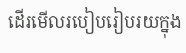ដើរមើលរបៀបរៀបរយក្នុង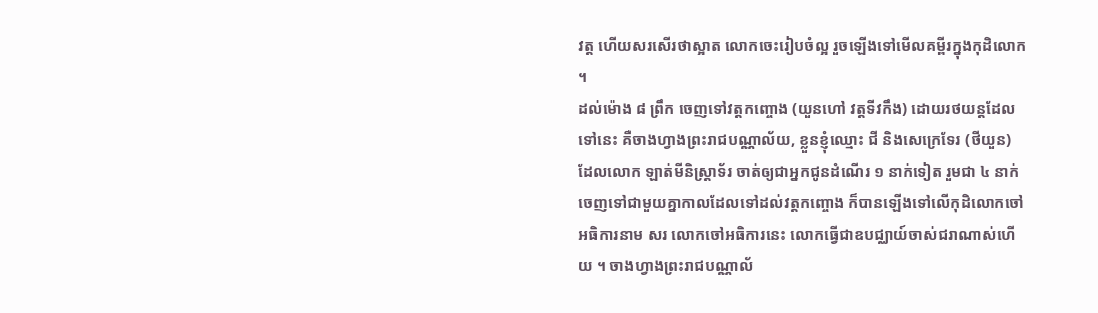វត្ត ហើយសរសើរថាស្អាត លោកចេះរៀបចំល្អ រួចឡើងទៅមើលគម្ពីរក្នុងកុដិលោក ។
ដល់ម៉ោង ៨ ព្រឹក ចេញទៅវត្តកញ្ចោង (យួនហៅ វត្តទីវកឹង) ដោយរថយន្តដែលទៅនេះ គឺចាងហ្វាងព្រះរាជបណ្ណាល័យ, ខ្លួនខ្ញុំឈ្មោះ ជី និងសេក្រេទែរ (ថីយួន) ដែលលោក ឡាត់មីនិស្រ្តាទ័រ ចាត់ឲ្យជាអ្នកជូនដំណើរ ១ នាក់ទៀត រួមជា ៤ នាក់ចេញទៅជាមួយគ្នាកាលដែលទៅដល់វត្តកញ្ចោង ក៏បានឡើងទៅលើកុដិលោកចៅអធិការនាម សរ លោកចៅអធិការនេះ លោកធ្វើជាឧបជ្ឈាយ៍ចាស់ជរាណាស់ហើយ ។ ចាងហ្វាងព្រះរាជបណ្ណាល័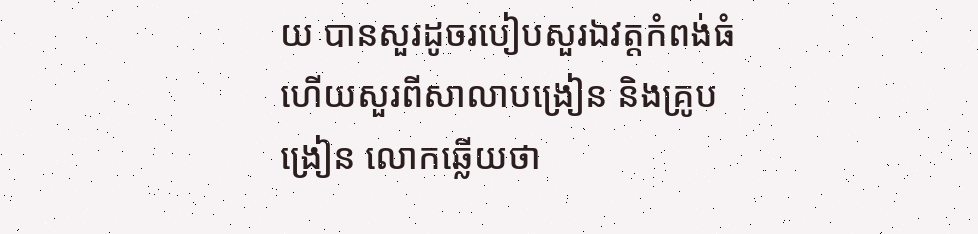យ បានសួរដូចរបៀបសួរឯវត្តកំពង់ធំ ហើយសួរពីសាលាបង្រៀន និងគ្រូបង្រៀន លោកឆ្លើយថា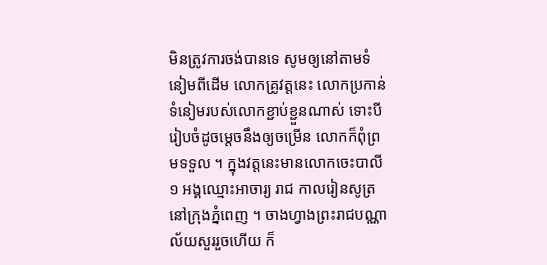មិនត្រូវការចង់បានទេ សូមឲ្យនៅតាមទំនៀមពីដើម លោកគ្រូវត្តនេះ លោកប្រកាន់ទំនៀមរបស់លោកខ្ជាប់ខ្ជួនណាស់ ទោះបីរៀបចំដូចម្ដេចនឹងឲ្យចម្រើន លោកក៏ពុំព្រមទទួល ។ ក្នុងវត្តនេះមានលោកចេះបាលី ១ អង្គឈ្មោះអាចារ្យ រាជ កាលរៀនសូត្រនៅក្រុងភ្នំពេញ ។ ចាងហ្វាងព្រះរាជបណ្ណាល័យសួររួចហើយ ក៏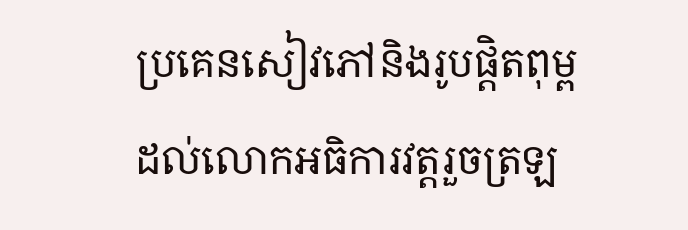ប្រគេនសៀវភៅនិងរូបផ្ដិតពុម្ព ដល់លោកអធិការវត្តរួចត្រឡ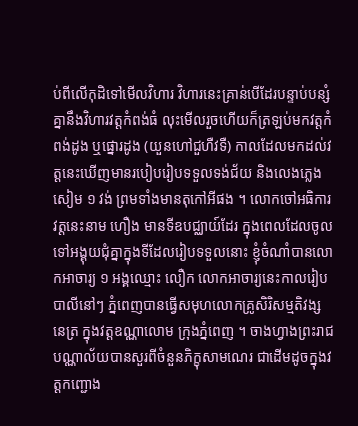ប់ពីលើកុដិទៅមើលវិហារ វិហារនេះគ្រាន់បើដែរបន្ទាប់បន្សំគ្នានឹងវិហារវត្តកំពង់ធំ លុះមើលរួចហើយក៏ត្រឡប់មកវត្តកំពង់ដូង ឬផ្នោរដូង (យួនហៅជួហឺវទឺ) កាលដែលមកដល់វត្តនេះឃើញមានរបៀបរៀបទទួលទង់ជ័យ និងលេងភ្លេងសៀម ១ វង់ ព្រមទាំងមានតុកៅអីផង ។ លោកចៅអធិការវត្តនេះនាម ហឿង មានទីឧបជ្ឈាយ៍ដែរ ក្នុងពេលដែលចូលទៅអង្គុយជុំគ្នាក្នុងទីដែលរៀបទទួលនោះ ខ្ញុំចំណាំបានលោកអាចារ្យ ១ អង្គឈ្មោះ លឿក លោកអាចារ្យនេះកាលរៀបបាលីនៅៗ ភ្នំពេញបានធ្វើសមុហលោកគ្រូសិរិសម្មតិវង្ស នេត្រ ក្នុងវត្តឧណ្ណាលោម ក្រុងភ្នំពេញ ។ ចាងហ្វាងព្រះរាជបណ្ណាល័យបានសួរពីចំនួនភិក្ខុសាមណេរ ជាដើមដូចក្នុងវត្តកញ្ជោង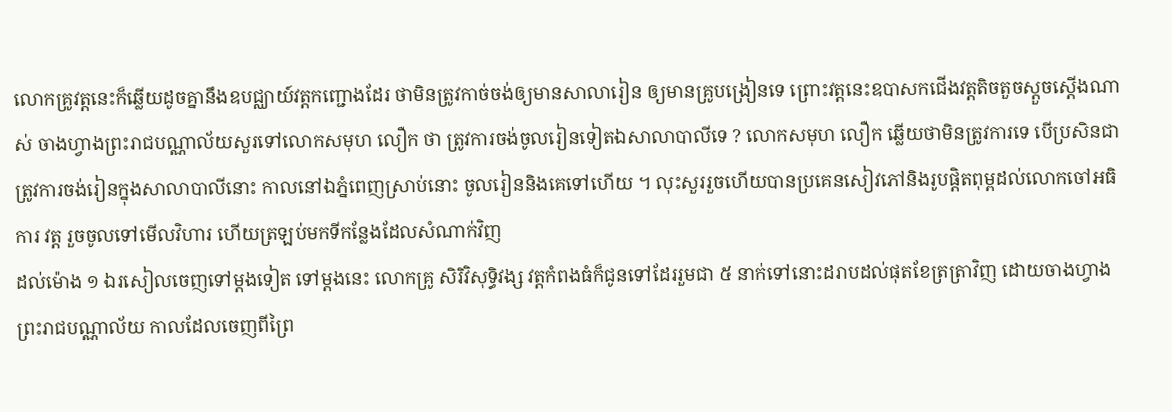លោកគ្រូវត្តនេះក៏ឆ្លើយដូចគ្នានឹងឧបជ្ឈាយ៍វត្តកញ្ជោងដែរ ថាមិនត្រូវកាច់ចង់ឲ្យមានសាលារៀន ឲ្យមានគ្រូបង្រៀនទេ ព្រោះវត្តនេះឧបាសកជើងវត្តតិចតួចស្ដួចស្ដើងណាស់ ចាងហ្វាងព្រះរាជបណ្ណាល័យសួរទៅលោកសមុហ លឿក ថា ត្រូវការចង់ចូលរៀនទៀតឯសាលាបាលីទេ ? លោកសមុហ លឿក ឆ្លើយថាមិនត្រូវការទេ បើប្រសិនជាត្រូវការចង់រៀនក្នុងសាលាបាលីនោះ កាលនៅឯភ្នំពេញស្រាប់នោះ ចូលរៀននិងគេទៅហើយ ។ លុះសួររួចហើយបានប្រគេនសៀវភៅនិងរូបផ្ដិតពុម្ពដល់លោកចៅអធិការ វត្ត រួចចូលទៅមើលវិហារ ហើយត្រឡប់មកទីកន្លែងដែលសំណាក់វិញ
ដល់ម៉ោង ១ ឯរសៀលចេញទៅម្ដងទៀត ទៅម្ដងនេះ លោកគ្រូ សិរិវិសុទ្ធិវង្ស វត្តកំពងធំក៏ជូនទៅដែររួមជា ៥ នាក់ទៅនោះដរាបដល់ផុតខែត្រត្រាវិញ ដោយចាងហ្វាងព្រះរាជបណ្ណាល័យ កាលដែលចេញពីព្រៃ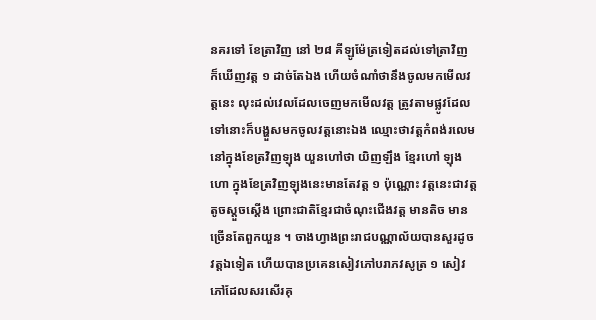នគរទៅ ខែត្រាវិញ នៅ ២៨ គីឡូម៉ែត្រទៀតដល់ទៅត្រាវិញ ក៏ឃើញវត្ត ១ ដាច់តែឯង ហើយចំណាំថានឹងចូលមកមើលវត្តនេះ លុះដល់វេលដែលចេញមកមើលវត្ត ត្រូវតាមផ្លូវដែលទៅនោះក៏បង្ហួសមកចូលវត្តនោះឯង ឈ្មោះថាវត្តកំពង់រលេម នៅក្នុងខែត្រវិញឡុង យួនហៅថា យិញឡឹង ខ្មែរហៅ ឡុង ហោ ក្នុងខែត្រវិញឡុងនេះមានតែវត្ត ១ ប៉ុណ្ណោះ វត្តនេះជាវត្តតូចស្ដួចស្ដើង ព្រោះជាតិខ្មែរជាចំណុះជើងវត្ត មានតិច មានច្រើនតែពួកយួន ។ ចាងហ្វាងព្រះរាជបណ្ណាល័យបានសួរដូចវត្តឯទៀត ហើយបានប្រគេនសៀវភៅបរាភវសូត្រ ១ សៀវភៅដែលសរសើរគុ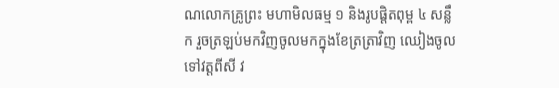ណលោកគ្រូព្រះ មហាមិលធម្ម ១ និងរូបផ្ដិតពុម្ព ៤ សន្លឹក រួចត្រឡប់មកវិញចូលមកក្នុងខែត្រត្រាវិញ ឈៀងចូលទៅវត្តពីសី វ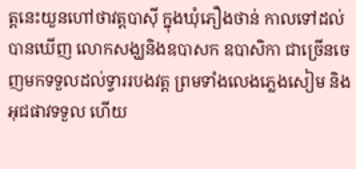ត្តនេះយួនហៅថាវត្តបាស៊ី ក្នុងឃុំភឿងថាន់ កាលទៅដល់បានឃើញ លោកសង្ឃនិងឧបាសក ឧបាសិកា ជាច្រើនចេញមកទទួលដល់ទ្វាររបងវត្ត ព្រមទាំងលេងភ្លេងសៀម និងអុជផាវទទួល ហើយ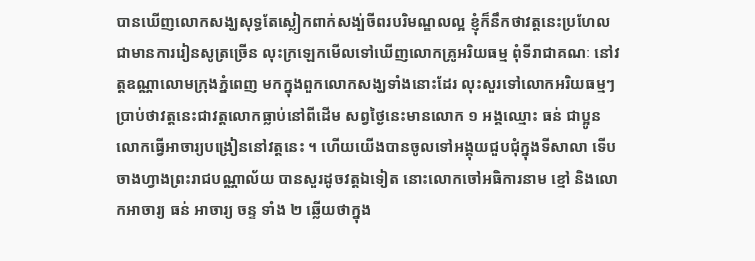បានឃើញលោកសង្ឃសុទ្ធតែស្លៀកពាក់សង្ប់ចីពរបរិមណ្ឌលល្អ ខ្ញុំក៏នឹកថាវត្តនេះប្រហែលជាមានការរៀនសូត្រច្រើន លុះក្រឡេកមើលទៅឃើញលោកគ្រូអរិយធម្ម ពុំទីរាជាគណៈ នៅវត្តឧណ្ណាលោមក្រុងភ្នំពេញ មកក្នុងពួកលោកសង្ឃទាំងនោះដែរ លុះសួរទៅលោកអរិយធម្មៗ ប្រាប់ថាវត្តនេះជាវត្តលោកធ្លាប់នៅពីដើម សព្វថ្ងៃនេះមានលោក ១ អង្គឈ្មោះ ធន់ ជាប្អូនលោកធ្វើអាចារ្យបង្រៀននៅវត្តនេះ ។ ហើយយើងបានចូលទៅអង្គុយជួបជុំក្នុងទីសាលា ទើបចាងហ្វាងព្រះរាជបណ្ណាល័យ បានសួរដូចវត្តឯទៀត នោះលោកចៅអធិការនាម ខ្មៅ និងលោកអាចារ្យ ធន់ អាចារ្យ ចន្ទ ទាំង ២ ឆ្លើយថាក្នុង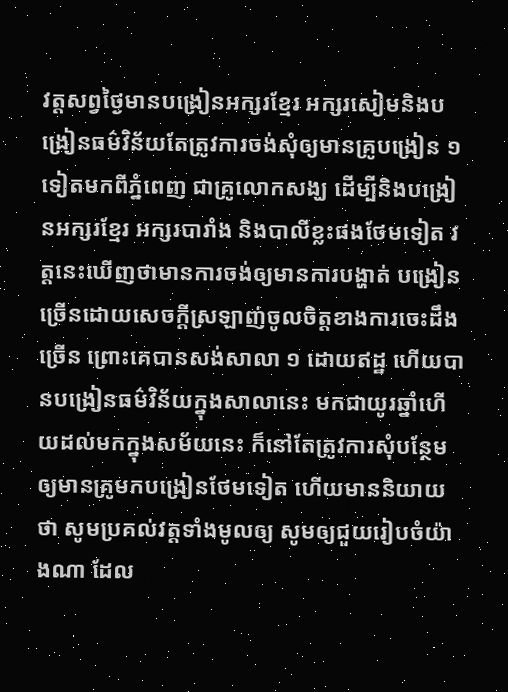វត្តសព្វថ្ងៃមានបង្រៀនអក្សរខ្មែរ អក្សរសៀមនិងបង្រៀនធម៌វិន័យតែត្រូវការចង់សុំឲ្យមានគ្រូបង្រៀន ១ ទៀតមកពីភ្នំពេញ ជាគ្រូលោកសង្ឃ ដើម្បីនិងបង្រៀនអក្សរខ្មែរ អក្សរបារាំង និងបាលីខ្លះផងថែមទៀត វត្តនេះឃើញថាមានការចង់ឲ្យមានការបង្ហាត់ បង្រៀនច្រើនដោយសេចក្ដីស្រឡាញ់ចូលចិត្តខាងការចេះដឹងច្រើន ព្រោះគេបានសង់សាលា ១ ដោយឥដ្ឋ ហើយបានបង្រៀនធម៌វិន័យក្នុងសាលានេះ មកជាយូរឆ្នាំហើយដល់មកក្នុងសម័យនេះ ក៏នៅតែត្រូវការសុំបន្ថែមឲ្យមានគ្រូមកបង្រៀនថែមទៀត ហើយមាននិយាយថា សូមប្រគល់វត្តទាំងមូលឲ្យ សូមឲ្យជួយរៀបចំយ៉ាងណា ដែល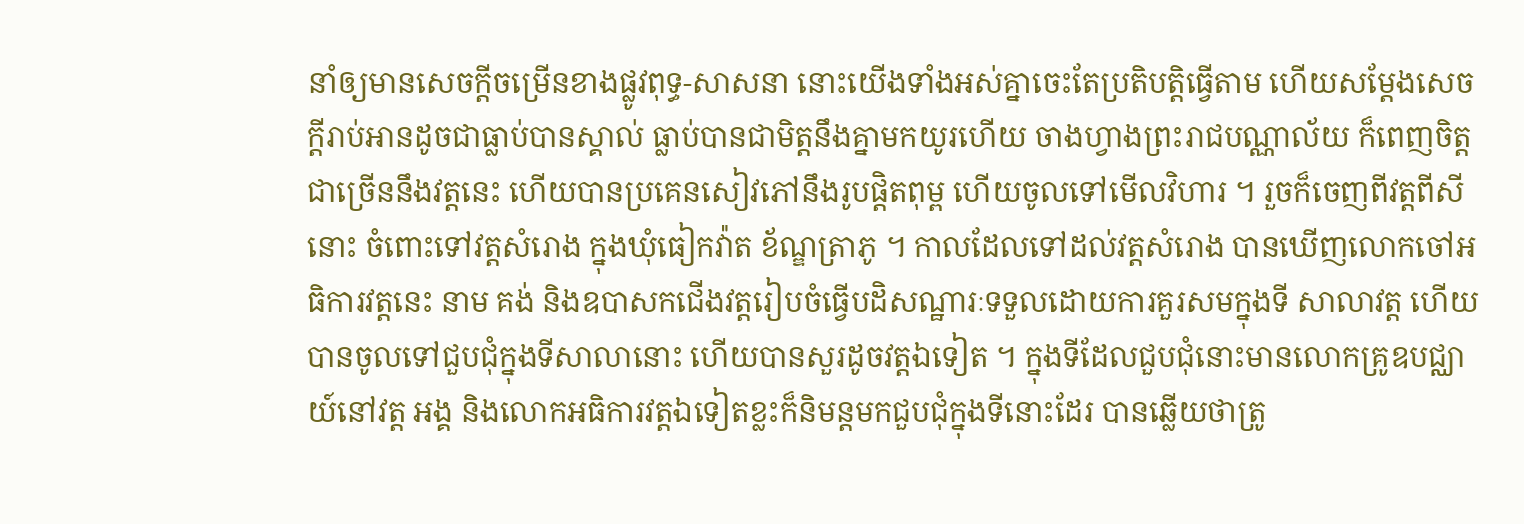នាំឲ្យមានសេចក្ដីចម្រើនខាងផ្លូវពុទ្ធ-សាសនា នោះយើងទាំងអស់គ្នាចេះតែប្រតិបត្តិធ្វើតាម ហើយសម្ដែងសេចក្ដីរាប់អានដូចជាធ្លាប់បានស្គាល់ ធ្លាប់បានជាមិត្តនឹងគ្នាមកយូរហើយ ចាងហ្វាងព្រះរាជបណ្ណាល័យ ក៏ពេញចិត្តជាច្រើននឹងវត្តនេះ ហើយបានប្រគេនសៀវភៅនឹងរូបផ្ដិតពុម្ព ហើយចូលទៅមើលវិហារ ។ រួចក៏ចេញពីវត្តពីសីនោះ ចំពោះទៅវត្តសំរោង ក្នុងឃុំធៀកវ៉ាត ខ័ណ្ឌត្រាភូ ។ កាលដែលទៅដល់វត្តសំរោង បានឃើញលោកចៅអធិការវត្តនេះ នាម គង់ និងឧបាសកជើងវត្តរៀបចំធ្វើបដិសណ្ឋារៈទទួលដោយការគួរសមក្នុងទី សាលាវត្ត ហើយបានចូលទៅជួបជុំក្នុងទីសាលានោះ ហើយបានសួរដូចវត្តឯទៀត ។ ក្នុងទីដែលជួបជុំនោះមានលោកគ្រូឧបជ្ឈាយ៍នៅវត្ត អង្គ និងលោកអធិការវត្តឯទៀតខ្លះក៏និមន្តមកជួបជុំក្នុងទីនោះដែរ បានឆ្លើយថាត្រូ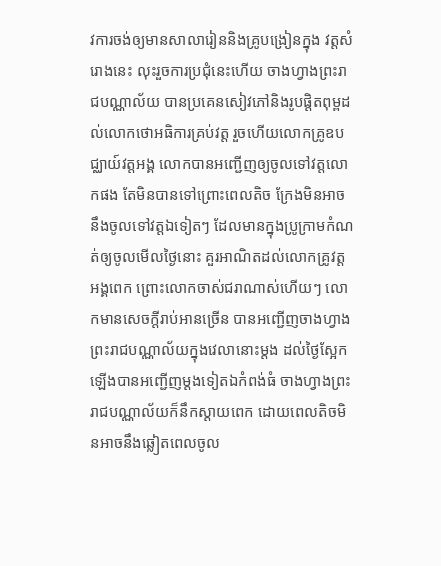វការចង់ឲ្យមានសាលារៀននិងគ្រូបង្រៀនក្នុង វត្តសំរោងនេះ លុះរួចការប្រជុំនេះហើយ ចាងហ្វាងព្រះរាជបណ្ណាល័យ បានប្រគេនសៀវភៅនិងរូបផ្ដិតពុម្ពដល់លោកថោអធិការគ្រប់វត្ត រួចហើយលោកគ្រូឧបជ្ឈាយ៍វត្តអង្គ លោកបានអញ្ជើញឲ្យចូលទៅវត្តលោកផង តែមិនបានទៅព្រោះពេលតិច ក្រែងមិនអាចនឹងចូលទៅវត្តឯទៀតៗ ដែលមានក្នុងប្រូក្រាមកំណត់ឲ្យចូលមើលថ្ងៃនោះ គួរអាណិតដល់លោកគ្រូវត្តអង្គពេក ព្រោះលោកចាស់ជរាណាស់ហើយៗ លោកមានសេចក្ដីរាប់អានច្រើន បានអញ្ជើញចាងហ្វាងព្រះរាជបណ្ណាល័យក្នុងវេលានោះម្ដង ដល់ថ្ងៃស្អែកឡើងបានអញ្ជើញម្ដងទៀតឯកំពង់ធំ ចាងហ្វាងព្រះរាជបណ្ណាល័យក៏នឹកស្ដាយពេក ដោយពេលតិចមិនអាចនឹងឆ្លៀតពេលចូល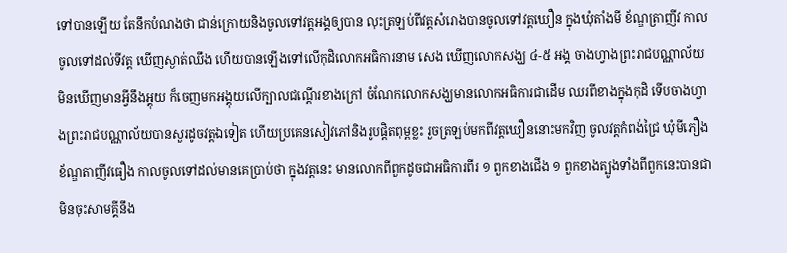ទៅបានឡើយ តែនឹកបំណងថា ជាន់ក្រោយនិងចូលទៅវត្តអង្គឲ្យបាន លុះត្រឡប់ពីវត្តសំរោងបានចូលទៅវត្តឃឿន ក្នុងឃុំតាំងមី ខ័ណ្ឌត្រាញីវ កាលចូលទៅដល់ទីវត្ត ឃើញស្ងាត់ឈឹង ហើយបានឡើងទៅលើកុដិលោកអធិការនាម សេង ឃើញលោកសង្ឃ ៤-៥ អង្គ ចាងហ្វាងព្រះរាជបណ្ណាល័យមិនឃើញមានអ្វីនឹងអ្គុយ ក៏ចេញមកអង្គុយលើក្បាលជណ្ដើរខាងក្រៅ ចំណែកលោកសង្ឃមានលោកអធិការជាដើម ឈរពីខាងក្នុងកុដិ ទើបចាងហ្វាងព្រះរាជបណ្ណាល័យបានសួរដូចវត្តឯទៀត ហើយប្រគេនសៀវភៅនិងរូបផ្ដិតពុម្ពខ្លះ រួចត្រឡប់មកពីវត្តឃឿននោះមកវិញ ចូលវត្តកំពង់ជ្រៃ ឃុំមីភឿង ខ័ណ្ឌតាញីវធឿង កាលចូលទៅដល់មានគេប្រាប់ថា ក្នុងវត្តនេះ មានលោកពីពួកដូចជាអធិការពីរ ១ ពួកខាងជើង ១ ពួកខាងត្បូងទាំងពីពួកនេះបានជាមិនចុះសាមគ្គីនឹង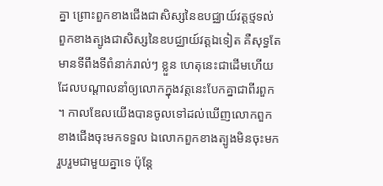គ្នា ព្រោះពួកខាងជើងជាសិស្សនៃឧបជ្ឈាយ៍វត្តថ្មទល់ ពួកខាងត្បូងជាសិស្សនៃឧបជ្ឈាយ៍វត្តឯទៀត គឺសុទ្ធតែមានទីពឹងទីពំនាក់រាល់ៗ ខ្លួន ហេតុនេះជាដើមហើយ ដែលបណ្ដាលនាំឲ្យលោកក្នុងវត្តនេះបែកគ្នាជាពីរពួក ។ កាលឌែលយើងបានចូលទៅដល់ឃើញលោកពួកខាងជើងចុះមកទទួល ឯលោកពួកខាងត្បូងមិនចុះមករួបរួមជាមួយគ្នាទេ ប៉ុន្តែ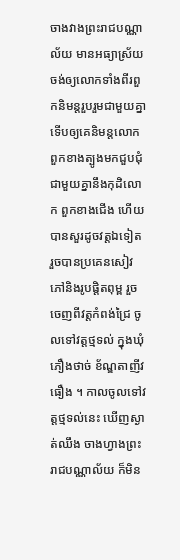ចាងវាងព្រះរាជបណ្ណាល័យ មានអធ្យាស្រ័យ ចង់ឲ្យលោកទាំងពីរពួកនិមន្តរួបរួមជាមួយគ្នា ទើបឲ្យគេនិមន្តលោកពួកខាងត្បូងមកជួបជុំជាមួយគ្នានឹងកុដិលោក ពួកខាងជើង ហើយបានសួរដូចវត្តឯទៀត រួចបានប្រគេនសៀវភៅនិងរូបផ្ដិតពុម្ព រួចចេញពីវត្តកំពង់ជ្រៃ ចូលទៅវត្តថ្មទល់ ក្នុងឃុំភឿងថាច់ ខ័ណ្ឌតាញីវធឿង ។ កាលចូលទៅវត្តថ្មទល់នេះ ឃើញស្ងាត់ឈឹង ចាងហ្វាងព្រះរាជបណ្ណាល័យ ក៏មិន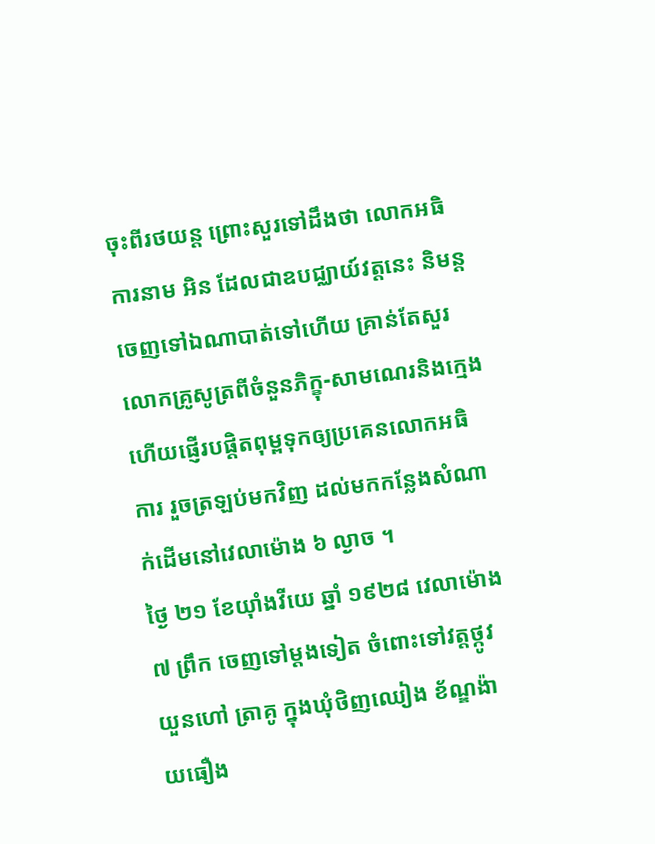ចុះពីរថយន្ត ព្រោះសួរទៅដឹងថា លោកអធិការនាម អិន ដែលជាឧបជ្ឈាយ៍វត្តនេះ និមន្តចេញទៅឯណាបាត់ទៅហើយ គ្រាន់តែសួរលោកគ្រូសូត្រពីចំនួនភិក្ខុ-សាមណេរនិងក្មេង ហើយផ្ញើរបផ្ដិតពុម្ពទុកឲ្យប្រគេនលោកអធិការ រួចត្រឡប់មកវិញ ដល់មកកន្លែងសំណាក់ដើមនៅវេលាម៉ោង ៦ ល្ងាច ។
ថ្ងៃ ២១ ខែយ៉ាំងវីយេ ឆ្នាំ ១៩២៨ វេលាម៉ោង ៧ ព្រឹក ចេញទៅម្ដងទៀត ចំពោះទៅវត្តថ្កូវយួនហៅ ត្រាគូ ក្នុងឃុំថិញឈៀង ខ័ណ្ឌង៉ាយធឿង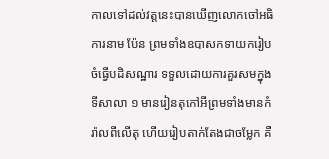កាលទៅដល់វត្តនេះបានឃើញលោកចៅអធិការនាម ប៉ែន ព្រមទាំងឧបាសកទាយករៀបចំធ្វើបដិសណ្ឋារ ទទួលដោយការគួរសមក្នុងទីសាលា ១ មានរៀនតុកៅអីព្រមទាំងមានកំរ៉ាលពីលើតុ ហើយរៀបតាក់តែងជាចម្លែក គឺ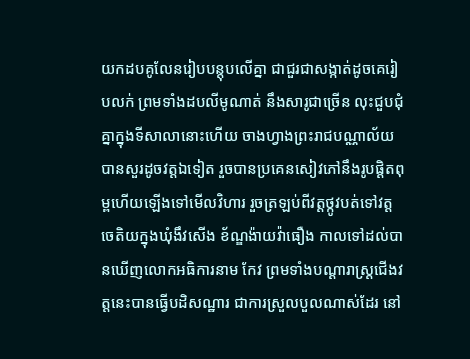យកដបគូលែនរៀបបន្តុបលើគ្នា ជាជួរជាសង្កាត់ដូចគេរៀបលក់ ព្រមទាំងដបលីមូណាត់ នឹងសារូជាច្រើន លុះជួបជុំគ្នាក្នុងទីសាលានោះហើយ ចាងហ្វាងព្រះរាជបណ្ណាល័យបានសួរដូចវត្តឯទៀត រួចបានប្រគេនសៀវភៅនឹងរូបផ្ដិតពុម្ពហើយឡើងទៅមើលវិហារ រួចត្រឡប់ពីវត្តថ្កូវបត់ទៅវត្តចេតិយក្នុងឃុំងឹវសើង ខ័ណ្ឌង៉ាយវ៉ាធឿង កាលទៅដល់បានឃើញលោកអធិការនាម កែវ ព្រមទាំងបណ្ដារាស្រ្តជើងវត្តនេះបានធ្វើបដិសណ្ឋារ ជាការស្រួលបួលណាស់ដែរ នៅ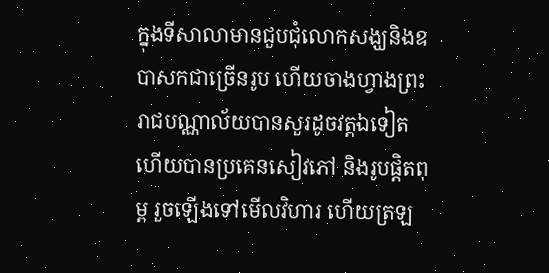ក្នុងទីសាលាមានជួបជុំលោកសង្ឃនិងឧបាសកជាច្រើនរូប ហើយចាងហ្វាងព្រះរាជបណ្ណាល័យបានសួរដូចវត្តឯទៀត ហើយបានប្រគេនសៀវភៅ និងរូបផ្ដិតពុម្ព រួចឡើងទៅមើលវិហារ ហើយត្រឡ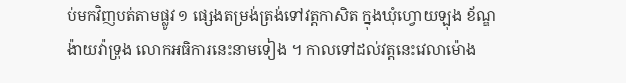ប់មកវិញបត់តាមផ្លូវ ១ ផ្សេងតម្រង់ត្រង់ទៅវត្តកាសិត ក្នុងឃុំហ្វោយឡុង ខ័ណ្ឌង៉ាយវ៉ាទ្រុង លោកអធិការនេះនាមទៀង ។ កាលទៅដល់វត្តនេះវេលាម៉ោង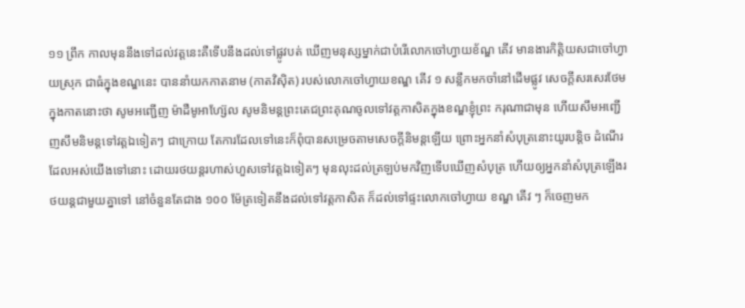១១ ព្រឹក កាលមុននឹងទៅដល់វត្តនេះគឺទើបនឹងដល់ទៅផ្លូវបត់ ឃើញមនុស្សម្នាក់ជាបំរើលោកចៅហ្វាយខ័ណ្ឌ គើវ មានងារកិត្តិយសជាចៅហ្វាយស្រុក ជាធំក្នុងខណ្ឌនេះ បាននាំយកកាតនាម (កាតវិស៊ិត) របស់លោកចៅហ្វាយខណ្ឌ គើវ ១ សន្លឹកមកចាំនៅដើមផ្លូវ សេចក្ដីសរសេរថែមក្នុងកាតនោះថា សូមអញ្ជើញ ម៉ាដឺមូអាហ្ស៊ែល សូមនិមន្តព្រះតេជព្រះគុណចូលទៅវត្តកាសិតក្នុងខណ្ឌខ្ញុំព្រះ ករុណាជាមុន ហើយសឹមអញ្ជើញសឹមនិមន្តទៅវត្តឯទៀតៗ ជាក្រោយ តែការដែលទៅនេះក៏ពុំបានសម្រេចតាមសេចក្ដីនិមន្តឡើយ ព្រោះអ្នកនាំសំបុត្រនោះយូរបន្តិច ដំណើរដែលអស់យើងទៅនោះ ដោយរថយន្តរហាស់ហួសទៅវត្តឯទៀតៗ មុនលុះដល់ត្រឡប់មកវិញទើបឃើញសំបុត្រ ហើយឲ្យអ្នកនាំសំបុត្រឡើងរថយន្តជាមួយគ្នាទៅ នៅចំនួនតែជាង ១០០ ម៉ែត្រទៀតនឹងដល់ទៅវត្តកាសិត ក៏ដល់ទៅផ្ទះលោកចៅហ្វាយ ខណ្ឌ គើវ ៗ ក៏ចេញមក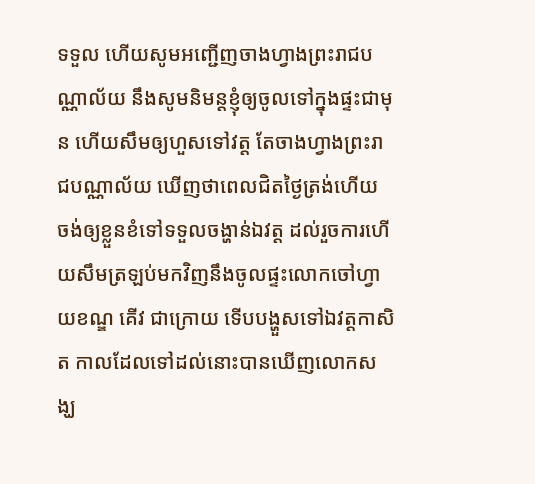ទទួល ហើយសូមអញ្ជើញចាងហ្វាងព្រះរាជបណ្ណាល័យ នឹងសូមនិមន្តខ្ញុំឲ្យចូលទៅក្នុងផ្ទះជាមុន ហើយសឹមឲ្យហួសទៅវត្ត តែចាងហ្វាងព្រះរាជបណ្ណាល័យ ឃើញថាពេលជិតថ្ងៃត្រង់ហើយ ចង់ឲ្យខ្លួនខំទៅទទួលចង្ហាន់ឯវត្ត ដល់រួចការហើយសឹមត្រឡប់មកវិញនឹងចូលផ្ទះលោកចៅហ្វាយខណ្ឌ គើវ ជាក្រោយ ទើបបង្ហួសទៅឯវត្តកាសិត កាលដែលទៅដល់នោះបានឃើញលោកសង្ឃ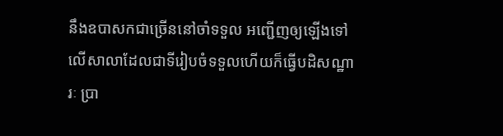នឹងឧបាសកជាច្រើននៅចាំទទួល អញ្ជើញឲ្យឡើងទៅលើសាលាដែលជាទីរៀបចំទទួលហើយក៏ធ្វើបដិសណ្ឋារៈ ប្រា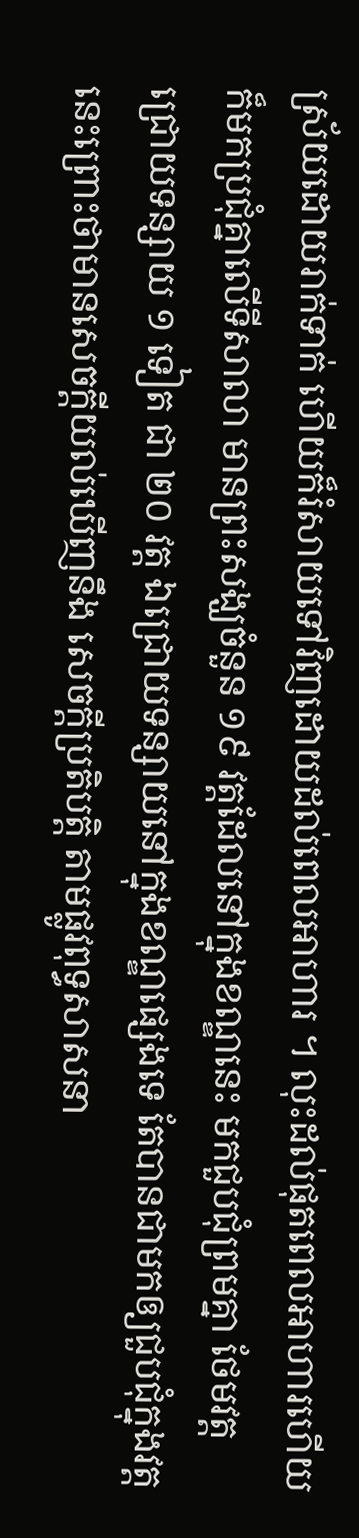ស្រ័យដោយរាក់ទាក់ ហើយក៏រំសាយទៅវិញដោយដល់ពេលអាហារ ។ លុះដល់ផុតពេលអាហារហើយក៏មកប្រជុំគ្នាលើទីសាលា មានព្រះសង្ឃចំនួន ១៩ វត្តដែលនៅក្នុងខណ្ឌនេះ មកជួបជុំព្រមគ្នា ថែមវត្តជ្រោយទន្សាយ ១ ទៀត ជា ២០ វត្ត ឯជ្រោយទន្សាយនៅក្នុងខណ្ឌផ្សេងទេ តែបានជាមកឲ្យជួបជុំក្នុងវត្តនេះព្រោះថាមានសេចក្ដីយល់ឃើញនឹង សេចក្ដីប្រតិបត្តិ តាមផ្លូវពុទ្ធសាសនា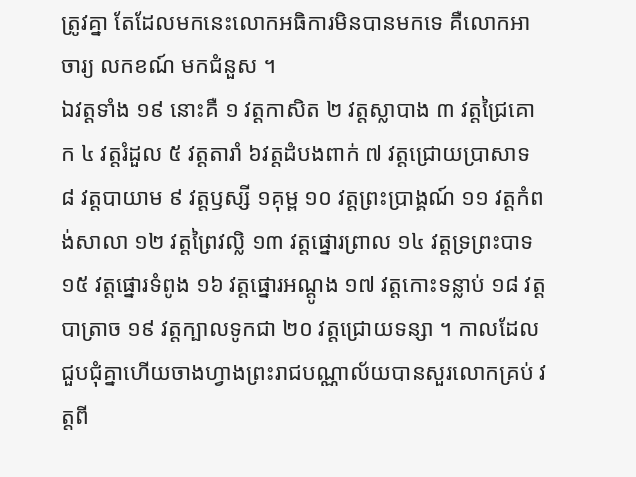ត្រូវគ្នា តែដែលមកនេះលោកអធិការមិនបានមកទេ គឺលោកអាចារ្យ លកខណ៍ មកជំនួស ។
ឯវត្តទាំង ១៩ នោះគឺ ១ វត្តកាសិត ២ វត្តស្លាបាង ៣ វត្តជ្រៃគោក ៤ វត្តរំដួល ៥ វត្តតារាំ ៦វត្តដំបងពាក់ ៧ វត្តជ្រោយប្រាសាទ ៨ វត្តបាយាម ៩ វត្តឫស្សី ១គុម្ព ១០ វត្តព្រះប្រាង្គណ៍ ១១ វត្តកំពង់សាលា ១២ វត្តព្រៃវល្លិ ១៣ វត្តផ្នោរព្រាល ១៤ វត្តទ្រព្រះបាទ ១៥ វត្តផ្នោរទំពូង ១៦ វត្តផ្នោរអណ្ដូង ១៧ វត្តកោះទន្លាប់ ១៨ វត្តបាត្រាច ១៩ វត្តក្បាលទូកជា ២០ វត្តជ្រោយទន្សា ។ កាលដែលជួបជុំគ្នាហើយចាងហ្វាងព្រះរាជបណ្ណាល័យបានសួរលោកគ្រប់ វត្តពី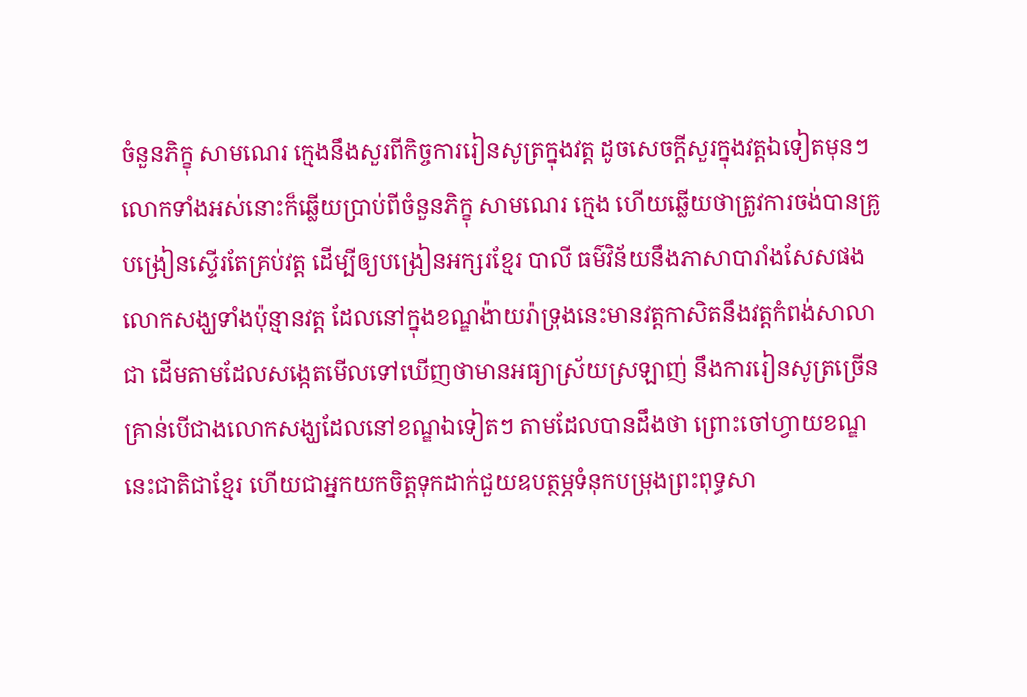ចំនួនភិក្ខុ សាមណេរ ក្មេងនឹងសួរពីកិច្ចការរៀនសូត្រក្នុងវត្ត ដូចសេចក្ដីសួរក្នុងវត្តឯទៀតមុនៗ លោកទាំងអស់នោះក៏ឆ្លើយប្រាប់ពីចំនួនភិក្ខុ សាមណេរ ក្មេង ហើយឆ្លើយថាត្រូវការចង់បានគ្រូបង្រៀនស្ទើរតែគ្រប់វត្ត ដើម្បីឲ្យបង្រៀនអក្សរខ្មែរ បាលី ធម៌វិន័យនឹងភាសាបារាំងសែសផង លោកសង្ឃទាំងប៉ុន្មានវត្ត ដែលនៅក្នុងខណ្ឌង៉ាយរ៉ាទ្រុងនេះមានវត្តកាសិតនឹងវត្តកំពង់សាលាជា ដើមតាមដែលសង្កេតមើលទៅឃើញថាមានអធ្យាស្រ័យស្រឡាញ់ នឹងការរៀនសូត្រច្រើនគ្រាន់បើជាងលោកសង្ឃដែលនៅខណ្ឌឯទៀតៗ តាមដែលបានដឹងថា ព្រោះចៅហ្វាយខណ្ឌនេះជាតិជាខ្មែរ ហើយជាអ្នកយកចិត្តទុកដាក់ជួយឧបត្ថម្ភទំនុកបម្រុងព្រះពុទ្ធសា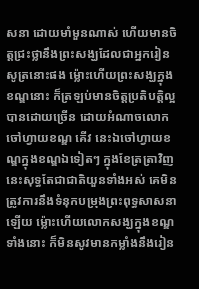សនា ដោយមាំមួនណាស់ ហើយមានចិត្តជ្រះថ្លានឹងព្រះសង្ឃដែលជាអ្នករៀនសូត្រនោះផង ម្ល៉ោះហើយព្រះសង្ឃក្នុងខណ្ឌនោះ ក៏ត្រឡប់មានចិត្តប្រតិបត្តិល្អបានដោយច្រើន ដោយអំណាចលោកចៅហ្វាយខណ្ឌ គើវ នេះឯចៅហ្វាយខណ្ឌក្នុងខណ្ឌឯទៀតៗ ក្នុងខែត្រត្រាវិញនេះសុទ្ធតែជាជាតិយួនទាំងអស់ គេមិនត្រូវការនឹងទំនុកបម្រុងព្រះពុទ្ធសាសនាឡើយ ម្ល៉ោះហើយលោកសង្ឃក្នុងខណ្ឌទាំងនោះ ក៏មិនសូវមានកម្លាំងនឹងរៀន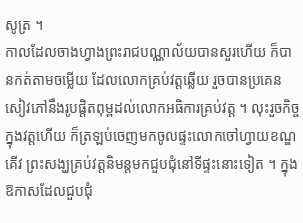សូត្រ ។
កាលដែលចាងហ្វាងព្រះរាជបណ្ណាល័យបានសួរហើយ ក៏បានកត់តាមចម្លើយ ដែលលោកគ្រប់វត្តឆ្លើយ រួចបានប្រគេនសៀវភៅនឹងរូបផ្ដិតពុម្ពដល់លោកអធិការគ្រប់វត្ត ។ លុះរួចកិច្ចក្នុងវត្តហើយ ក៏ត្រឡប់ចេញមកចូលផ្ទះលោកចៅហ្វាយខណ្ឌគើវ ព្រះសង្ឃគ្រប់វត្តនិមន្តមកជួបជុំនៅទីផ្ទះនោះទៀត ។ ក្នុងឱកាសដែលជួបជុំ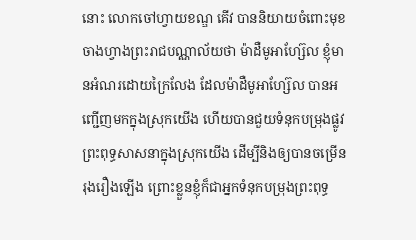នោះ លោកចៅហ្វាយខណ្ឌ គើវ បាននិយាយចំពោះមុខចាងហ្វាងព្រះរាជបណ្ណាល័យថា ម៉ាដឺមូអាហ្ស៊ែល ខ្ញុំមានអំណរដោយក្រៃលែង ដែលម៉ាដឺមូអាហ្ស៊ែល បានអញ្ជើញមកក្នុងស្រុកយើង ហើយបានជួយទំនុកបម្រុងផ្លូវព្រះពុទ្ធសាសនាក្នុងស្រុកយើង ដើម្បីនិងឲ្យបានចម្រើនរុងរឿងឡើង ព្រោះខ្លួនខ្ញុំក៏ជាអ្នកទំនុកបម្រុងព្រះពុទ្ធ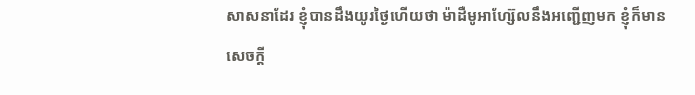សាសនាដែរ ខ្ញុំបានដឹងយូរថ្ងៃហើយថា ម៉ាដឺមូអាហ្ស៊ែលនឹងអញ្ជើញមក ខ្ញុំក៏មានសេចក្ដី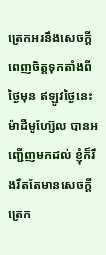ត្រេកអរនឹងសេចក្ដីពេញចិត្តទុកតាំងពីថ្ងៃមុន ឥឡូវថ្ងៃនេះ ម៉ាដឺមូហ្ស៊ែល បានអញ្ជើញមកដល់ ខ្ញុំក៏រឹងរឹតតែមានសេចក្ដីត្រេក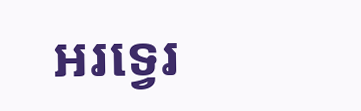អរទ្វេរ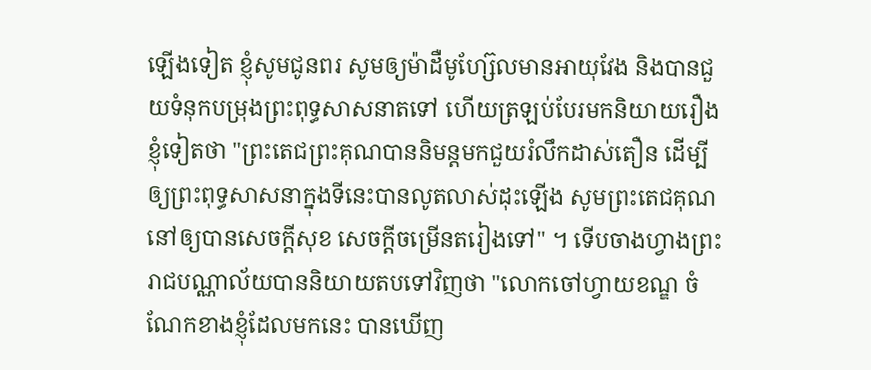ឡើងទៀត ខ្ញុំសូមជូនពរ សូមឲ្យម៉ាដឺមូហ្ស៊ែលមានអាយុវែង និងបានជួយទំនុកបម្រុងព្រះពុទ្ធសាសនាតទៅ ហើយត្រឡប់បែរមកនិយាយរឿងខ្ញុំទៀតថា "ព្រះតេជព្រះគុណបាននិមន្តមកជួយរំលឹកដាស់តឿន ដើម្បីឲ្យព្រះពុទ្ធសាសនាក្នុងទីនេះបានលូតលាស់ដុះឡើង សូមព្រះតេជគុណនៅឲ្យបានសេចក្ដីសុខ សេចក្ដីចម្រើនតរៀងទៅ" ។ ទើបចាងហ្វាងព្រះរាជបណ្ណាល័យបាននិយាយតបទៅវិញថា "លោកចៅហ្វាយខណ្ឌ ចំណែកខាងខ្ញុំដែលមកនេះ បានឃើញ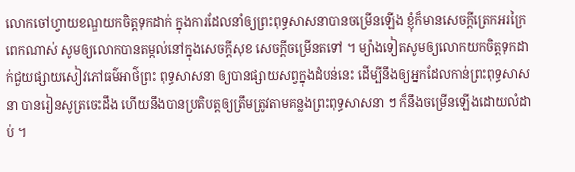លោកចៅហ្វាយខណ្ឌយកចិត្តទុកដាក់ ក្នុងការដែលនាំឲ្យព្រះពុទ្ធសាសនាបានចម្រើនឡើង ខ្ញុំក៏មានសេចក្ដីត្រេកអរក្រៃពេកណាស់ សូមឲ្យលោកបានតម្កល់នៅក្នុងសេចក្ដីសុខ សេចក្ដីចម្រើនតទៅ ។ ម្យ៉ាងទៀតសូមឲ្យលោកយកចិត្តទុកដាក់ជួយផ្សាយសៀវភៅធម៌អាថ៌ព្រះ ពុទ្ធសាសនា ឲ្យបានផ្សាយសព្វក្នុងដំបន់នេះ ដើម្បីនឹងឲ្យអ្នកដែលកាន់ព្រះពុទ្ធសាសនា បានរៀនសូត្រចេះដឹង ហើយនឹងបានប្រតិបត្តឲ្យត្រឹមត្រូវតាមគន្លងព្រះពុទ្ធសាសនា ៗ ក៏នឹងចម្រើនឡើងដោយលំដាប់ ។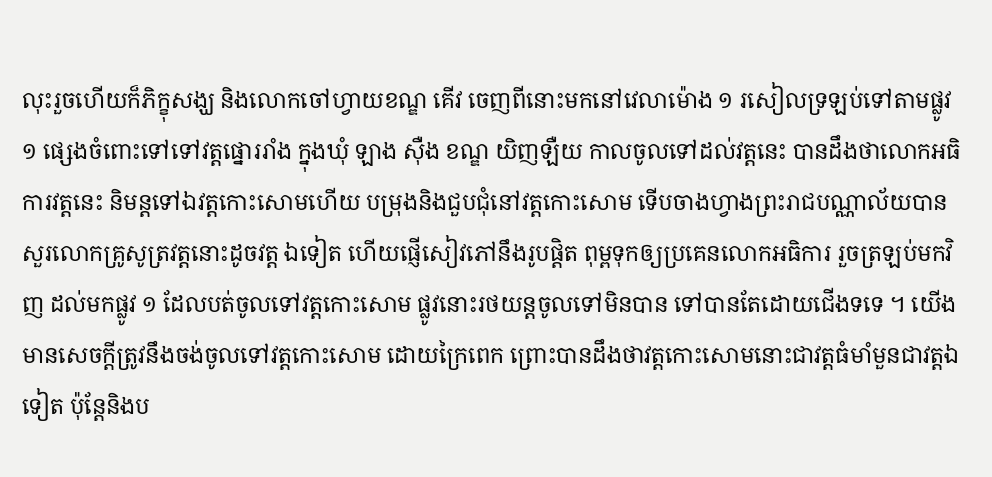លុះរួចហើយក៏ភិក្ខុសង្ឃ និងលោកចៅហ្វាយខណ្ឌ គើវ ចេញពីនោះមកនៅវេលាម៉ោង ១ រសៀលទ្រឡប់ទៅតាមផ្លូវ ១ ផ្សេងចំពោះទៅទៅវត្តផ្នោររាំង ក្នុងឃុំ ឡាង ស៊ឺង ខណ្ឌ យិញឡឺយ កាលចូលទៅដល់វត្តនេះ បានដឹងថាលោកអធិការវត្តនេះ និមន្តទៅឯវត្តកោះសោមហើយ បម្រុងនិងជួបជុំនៅវត្តកោះសោម ទើបចាងហ្វាងព្រះរាជបណ្ណាល័យបានសួរលោកគ្រូសូត្រវត្តនោះដូចវត្ត ឯទៀត ហើយផ្ញើសៀវភៅនឹងរូបផ្ដិត ពុម្ពទុកឲ្យប្រគេនលោកអធិការ រួចត្រឡប់មកវិញ ដល់មកផ្លូវ ១ ដែលបត់ចូលទៅវត្តកោះសោម ផ្លូវនោះរថយន្តចូលទៅមិនបាន ទៅបានតែដោយជើងទទេ ។ យើងមានសេចក្ដីត្រូវនឹងចង់ចូលទៅវត្តកោះសោម ដោយក្រៃពេក ព្រោះបានដឹងថាវត្តកោះសោមនោះជាវត្តធំមាំមួនជាវត្តឯទៀត ប៉ុន្តែនិងប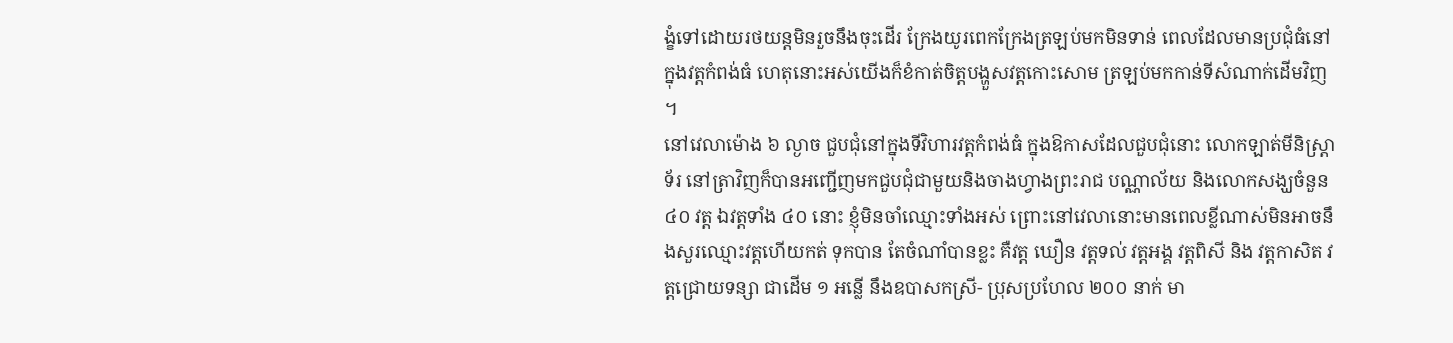ង្ខំទៅដោយរថយន្តមិនរួចនឹងចុះដើរ ក្រែងយូរពេកក្រែងត្រឡប់មកមិនទាន់ ពេលដែលមានប្រជុំធំនៅក្នុងវត្តកំពង់ធំ ហេតុនោះអស់យើងក៏ខំកាត់ចិត្តបង្ហួសវត្តកោះសោម ត្រឡប់មកកាន់ទីសំណាក់ដើមវិញ ។
នៅវេលាម៉ោង ៦ ល្ងាច ជួបជុំនៅក្នុងទីវិហារវត្តកំពង់ធំ ក្នុងឱកាសដែលជួបជុំនោះ លោកឡាត់មីនិស្រ្តាទ័រ នៅត្រាវិញក៏បានអញ្ជើញមកជួបជុំជាមួយនិងចាងហ្វាងព្រះរាជ បណ្ណាល័យ និងលោកសង្ឃចំនួន ៤០ វត្ត ឯវត្តទាំង ៤០ នោះ ខ្ញុំមិនចាំឈ្មោះទាំងអស់ ព្រោះនៅវេលានោះមានពេលខ្លីណាស់មិនអាចនឹងសួរឈ្មោះវត្តហើយកត់ ទុកបាន តែចំណាំបានខ្លះ គឺវត្ត ឃឿន វត្តទល់ វត្តអង្គ វត្តពិសី និង វត្តកាសិត វត្តជ្រោយទន្សា ជាដើម ១ អន្លើ នឹងឧបាសកស្រី- ប្រុសប្រហែល ២០០ នាក់ មា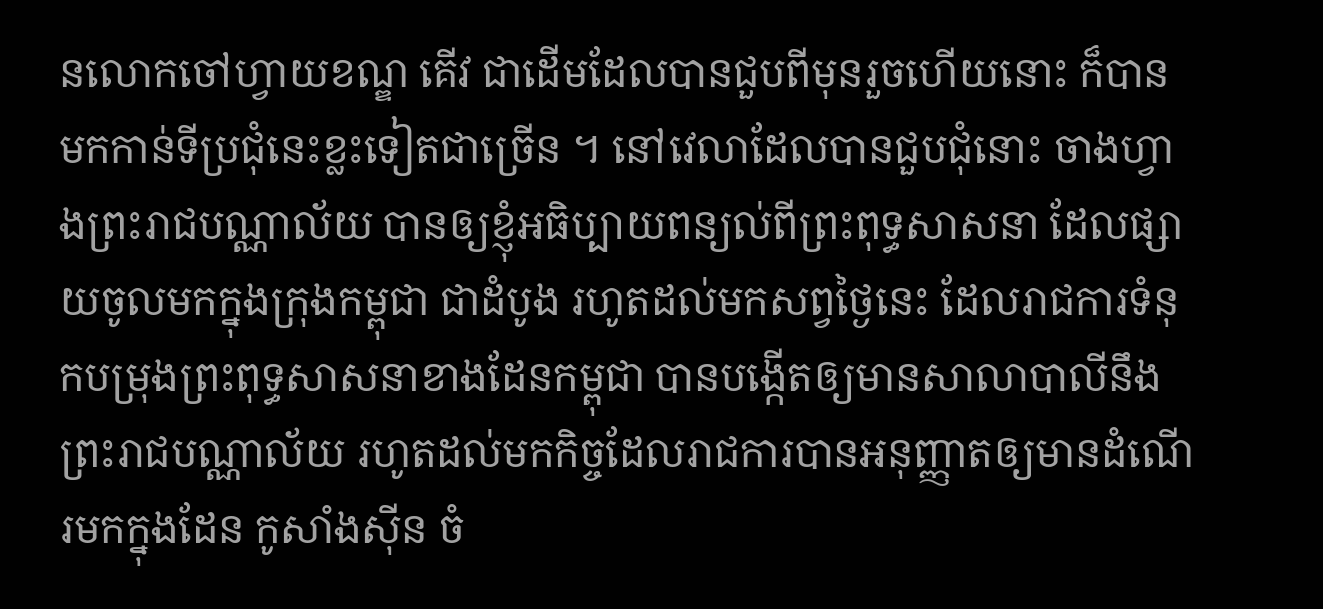នលោកចៅហ្វាយខណ្ឌ គើវ ជាដើមដែលបានជួបពីមុនរួចហើយនោះ ក៏បានមកកាន់ទីប្រជុំនេះខ្លះទៀតជាច្រើន ។ នៅវេលាដែលបានជួបជុំនោះ ចាងហ្វាងព្រះរាជបណ្ណាល័យ បានឲ្យខ្ញុំអធិប្បាយពន្យល់ពីព្រះពុទ្ធសាសនា ដែលផ្សាយចូលមកក្នុងក្រុងកម្ពុជា ជាដំបូង រហូតដល់មកសព្វថ្ងៃនេះ ដែលរាជការទំនុកបម្រុងព្រះពុទ្ធសាសនាខាងដែនកម្ពុជា បានបង្កើតឲ្យមានសាលាបាលីនឹងព្រះរាជបណ្ណាល័យ រហូតដល់មកកិច្ចដែលរាជការបានអនុញ្ញាតឲ្យមានដំណើរមកក្នុងដែន កូសាំងស៊ីន ចំ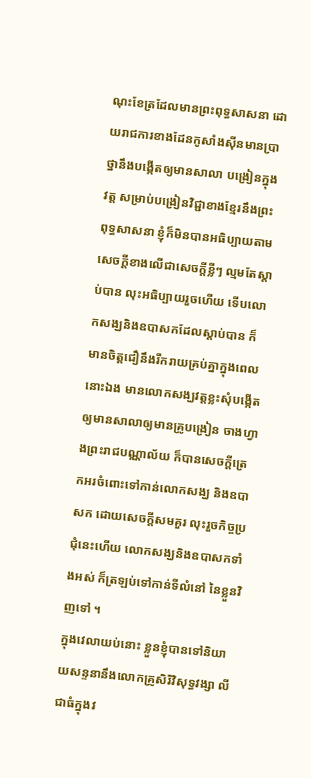ណុះខែត្រដែលមានព្រះពុទ្ធសាសនា ដោយរាជការខាងដែនកូសាំងស៊ីនមានប្រាថ្នានឹងបង្កើតឲ្យមានសាលា បង្រៀនក្នុងវត្ត សម្រាប់បង្រៀនវិជ្ជាខាងខ្មែរនឹងព្រះពុទ្ធសាសនា ខ្ញុំក៏មិនបានអធិប្បាយតាមសេចក្ដីខាងលើជាសេចក្ដីខ្លីៗ ល្មមតែស្ដាប់បាន លុះអធិប្បាយរួចហើយ ទើបលោកសង្ឃនិងឧបាសកដែលស្ដាប់បាន ក៏មានចិត្តជឿនឹងរីករាយគ្រប់គ្នាក្នុងពេលនោះឯង មានលោកសង្ឃវត្តខ្លះសុំបង្កើតឲ្យមានសាលាឲ្យមានគ្រូបង្រៀន ចាងហ្វាងព្រះរាជបណ្ណាល័យ ក៏បានសេចក្ដីត្រេកអរចំពោះទៅកាន់លោកសង្ឃ និងឧបាសក ដោយសេចក្ដីសមគួរ លុះរួចកិច្ចប្រជុំនេះហើយ លោកសង្ឃនិងឧបាសកទាំងអស់ ក៏ត្រឡប់ទៅកាន់ទីលំនៅ នៃខ្លួនវិញទៅ ។
ក្នុងវេលាយប់នោះ ខ្លួនខ្ញុំបានទៅនិយាយសន្ទនានឹងលោកគ្រូសិរិវិសុទ្ធវង្សា លី ជាធំក្នុងវ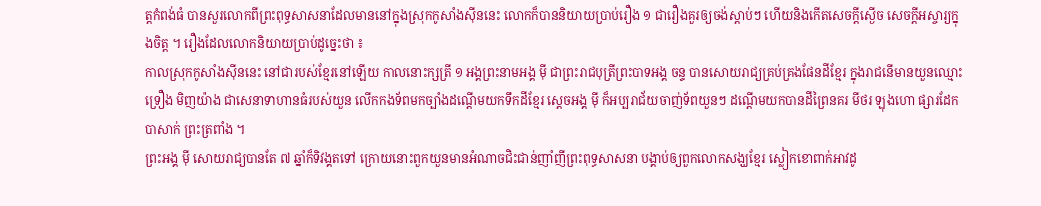ត្តកំពង់ធំ បានសួរលោកពីព្រះពុទ្ធសាសនាដែលមាននៅក្នុងស្រុកកូសាំងស៊ីននេះ លោកក៏បាននិយាយប្រាប់រឿង ១ ជារឿងគួរឲ្យចង់ស្ដាប់ៗ ហើយនិងកើតសេចក្ដីស្ងើច សេចក្ដីអស្ចារ្យក្នុងចិត្ត ។ រឿងដែលលោកនិយាយប្រាប់ដូច្នេះថា ៖
កាលស្រុកកូសាំងស៊ីននេះ នៅជារបស់ខ្មែរនៅឡើយ កាលនោះក្សត្រី ១ អង្គព្រះនាមអង្គ ម៉ី ជាព្រះរាជបុត្រីព្រះបាទអង្គ ចន្ទ បានសោយរាជ្យគ្រប់គ្រងផែនដីខ្មែរ ក្នុងរាជនើមានយួនឈ្មោះ ទ្រឿង មិញយ៉ាង ជាសេនាទាហានធំរបស់យួន លើកកងទ័ពមកច្បាំងដណ្ដើមយកទឹកដីខ្មែរ ស្ដេចអង្គ ម៉ី ក៏អប្បរាជ័យចាញ់ទ័ពយួនៗ ដណ្ដើមយកបានដីព្រៃនគរ មីថរ ឡុងហោ ផ្សារដែក បាសាក់ ព្រះត្រពាំង ។
ព្រះអង្គ ម៉ី សោយរាជ្យបានតែ ៧ ឆ្នាំក៏ទិវង្គតទៅ ក្រោយនោះពួកយួនមានអំណាចជិះជាន់ញាំញីព្រះពុទ្ធសាសនា បង្គាប់ឲ្យពួកលោកសង្ឃខ្មែរ ស្លៀកខោពាក់អាវដូ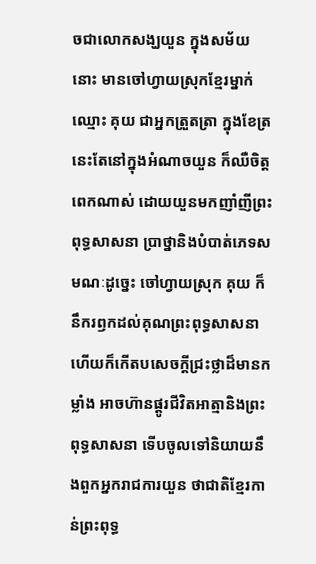ចជាលោកសង្ឃយួន ក្នុងសម័យនោះ មានចៅហ្វាយស្រុកខ្មែរម្នាក់ឈ្មោះ គុយ ជាអ្នកត្រួតត្រា ក្នុងខែត្រនេះតែនៅក្នុងអំណាចយួន ក៏ឈឺចិត្តពេកណាស់ ដោយយួនមកញាំញីព្រះពុទ្ធសាសនា ប្រាថ្នានិងបំបាត់ភេទសមណៈដូច្នេះ ចៅហ្វាយស្រុក គុយ ក៏នឹករឭកដល់គុណព្រះពុទ្ធសាសនា ហើយក៏កើតបសេចក្ដីជ្រះថ្លាដ៏មានកម្លាំង អាចហ៊ានផ្ដូរជីវិតអាត្មានិងព្រះពុទ្ធសាសនា ទើបចូលទៅនិយាយនឹងពួកអ្នករាជការយួន ថាជាតិខ្មែរកាន់ព្រះពុទ្ធ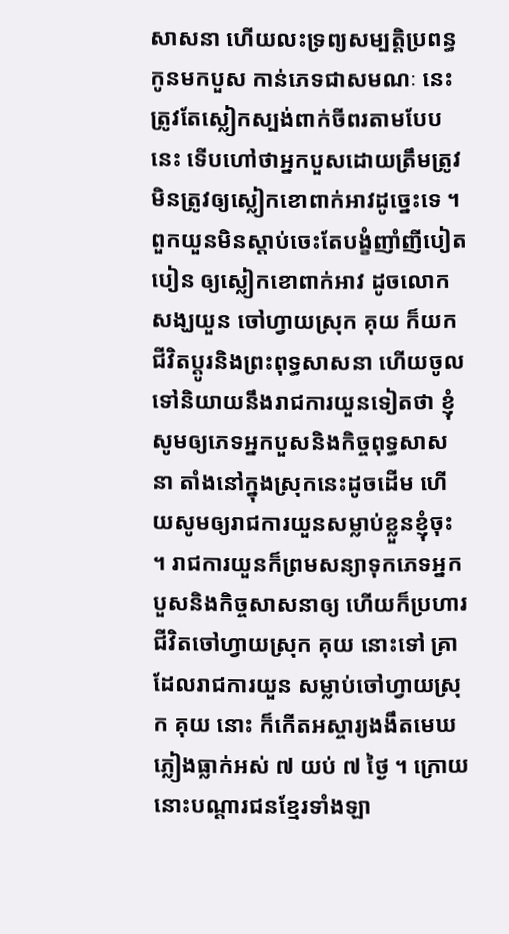សាសនា ហើយលះទ្រព្យសម្បត្តិប្រពន្ធកូនមកបួស កាន់ភេទជាសមណៈ នេះ ត្រូវតែស្លៀកស្បង់ពាក់ចីពរតាមបែបនេះ ទើបហៅថាអ្នកបួសដោយត្រឹមត្រូវ មិនត្រូវឲ្យស្លៀកខោពាក់អាវដូច្នេះទេ ។ ពួកយួនមិនស្ដាប់ចេះតែបង្ខំញាំញីបៀតបៀន ឲ្យស្លៀកខោពាក់អាវ ដូចលោកសង្ឃយួន ចៅហ្វាយស្រុក គុយ ក៏យកជីវិតប្ដូរនិងព្រះពុទ្ធសាសនា ហើយចូលទៅនិយាយនឹងរាជការយួនទៀតថា ខ្ញុំសូមឲ្យភេទអ្នកបួសនិងកិច្ចពុទ្ធសាសនា តាំងនៅក្នុងស្រុកនេះដូចដើម ហើយសូមឲ្យរាជការយួនសម្លាប់ខ្លួនខ្ញុំចុះ ។ រាជការយួនក៏ព្រមសន្យាទុកភេទអ្នកបួសនិងកិច្ចសាសនាឲ្យ ហើយក៏ប្រហារជីវិតចៅហ្វាយស្រុក គុយ នោះទៅ គ្រាដែលរាជការយួន សម្លាប់ចៅហ្វាយស្រុក គុយ នោះ ក៏កើតអស្ចារ្យងងឹតមេឃភ្លៀងធ្លាក់អស់ ៧ យប់ ៧ ថ្ងៃ ។ ក្រោយនោះបណ្ដារជនខ្មែរទាំងឡា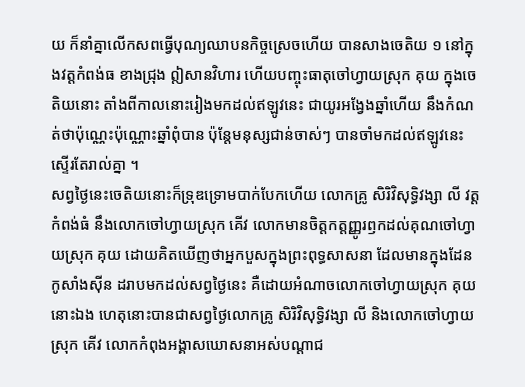យ ក៏នាំគ្នាលើកសពធ្វើបុណ្យឈាបនកិច្ចស្រេចហើយ បានសាងចេតិយ ១ នៅក្នុងវត្តកំពង់ធ ខាងជ្រុង ឦសានវិហារ ហើយបញ្ចុះធាតុចៅហ្វាយស្រុក គុយ ក្នុងចេតិយនោះ តាំងពីកាលនោះរៀងមកដល់ឥឡូវនេះ ជាយូរអង្វែងឆ្នាំហើយ នឹងកំណត់ថាប៉ុណ្ណេះប៉ុណ្ណោះឆ្នាំពុំបាន ប៉ុន្តែមនុស្សជាន់ចាស់ៗ បានចាំមកដល់ឥឡូវនេះស្ទើរតែរាល់គ្នា ។
សព្វថ្ងៃនេះចេតិយនោះក៏ទ្រុឌទ្រោមបាក់បែកហើយ លោកគ្រូ សិរិវិសុទ្ធិវង្សា លី វត្តកំពង់ធំ នឹងលោកចៅហ្វាយស្រុក គើវ លោកមានចិត្តកត្តញ្ញូរឭកដល់គុណចៅហ្វាយស្រុក គុយ ដោយគិតឃើញថាអ្នកបួសក្នុងព្រះពុទ្ធសាសនា ដែលមានក្នុងដែនកូសាំងស៊ីន ដរាបមកដល់សព្វថ្ងៃនេះ គឺដោយអំណាចលោកចៅហ្វាយស្រុក គុយ នោះឯង ហេតុនោះបានជាសព្វថ្ងៃលោកគ្រូ សិរិវិសុទ្ធិវង្សា លី និងលោកចៅហ្វាយស្រុក គើវ លោកកំពុងអង្គាសឃោសនាអស់បណ្ដាជ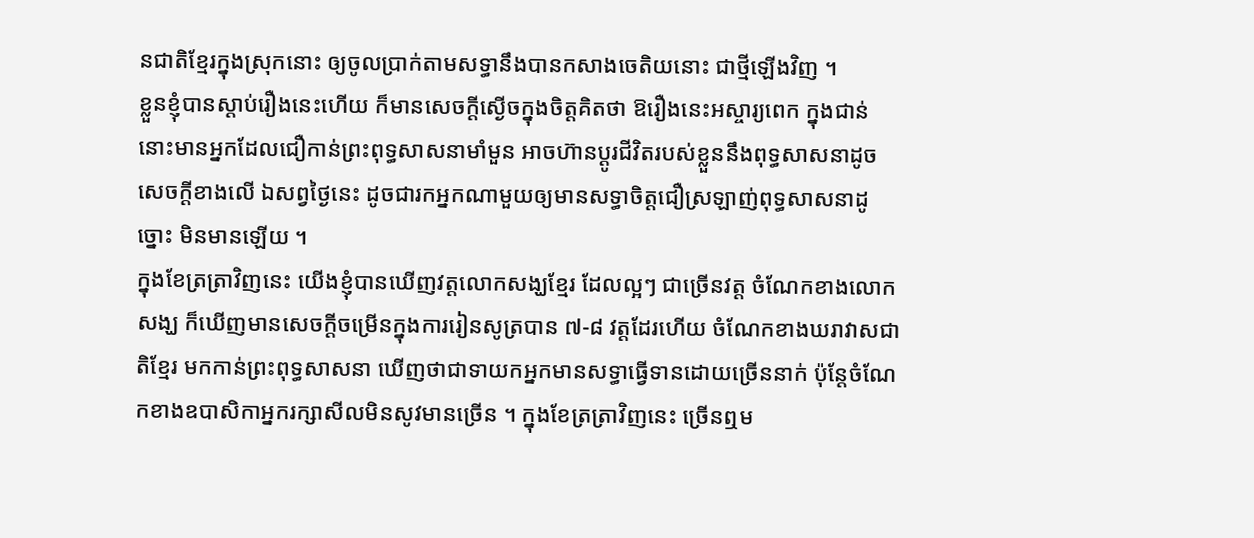នជាតិខ្មែរក្នុងស្រុកនោះ ឲ្យចូលប្រាក់តាមសទ្ធានឹងបានកសាងចេតិយនោះ ជាថ្មីឡើងវិញ ។
ខ្លួនខ្ញុំបានស្ដាប់រឿងនេះហើយ ក៏មានសេចក្ដីស្ងើចក្នុងចិត្តគិតថា ឱរឿងនេះអស្ចារ្យពេក ក្នុងជាន់នោះមានអ្នកដែលជឿកាន់ព្រះពុទ្ធសាសនាមាំមួន អាចហ៊ានប្ដូរជីវិតរបស់ខ្លួននឹងពុទ្ធសាសនាដូចសេចក្ដីខាងលើ ឯសព្វថ្ងៃនេះ ដូចជារកអ្នកណាមួយឲ្យមានសទ្ធាចិត្តជឿស្រឡាញ់ពុទ្ធសាសនាដូច្នោះ មិនមានឡើយ ។
ក្នុងខែត្រត្រាវិញនេះ យើងខ្ញុំបានឃើញវត្តលោកសង្ឃខ្មែរ ដែលល្អៗ ជាច្រើនវត្ត ចំណែកខាងលោកសង្ឃ ក៏ឃើញមានសេចក្ដីចម្រើនក្នុងការរៀនសូត្របាន ៧-៨ វត្តដែរហើយ ចំណែកខាងឃរាវាសជាតិខ្មែរ មកកាន់ព្រះពុទ្ធសាសនា ឃើញថាជាទាយកអ្នកមានសទ្ធាធ្វើទានដោយច្រើននាក់ ប៉ុន្តែចំណែកខាងឧបាសិកាអ្នករក្សាសីលមិនសូវមានច្រើន ។ ក្នុងខែត្រត្រាវិញនេះ ច្រើនឮម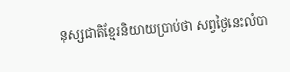នុស្សជាតិខ្មែរនិយាយប្រាប់ថា សព្វថ្ងៃនេះលំបា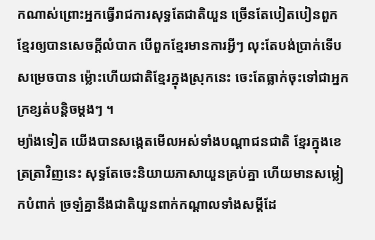កណាស់ព្រោះអ្នកធ្វើរាជការសុទ្ធតែជាតិយួន ច្រើនតែបៀតបៀនពួកខ្មែរឲ្យបានសេចក្ដីលំបាក បើពួកខ្មែរមានការអ្វីៗ លុះតែបង់ប្រាក់ទើបសម្រេចបាន ម្ល៉ោះហើយជាតិខ្មែរក្នុងស្រុកនេះ ចេះតែធ្លាក់ចុះទៅជាអ្នកក្រខ្សត់បន្តិចម្ដងៗ ។
ម្យ៉ាងទៀត យើងបានសង្កេតមើលអស់ទាំងបណ្ដាជនជាតិ ខ្មែរក្នុងខេត្រត្រាវិញនេះ សុទ្ធតែចេះនិយាយភាសាយួនគ្រប់គ្នា ហើយមានសម្លៀកបំពាក់ ច្រឡំគ្នានឹងជាតិយួនពាក់កណ្ដាលទាំងសម្ដីដែ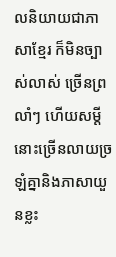លនិយាយជាភាសាខ្មែរ ក៏មិនច្បាស់លាស់ ច្រើនព្រលាំៗ ហើយសម្ដីនោះច្រើនលាយច្រឡំគ្នានិងភាសាយួនខ្លះ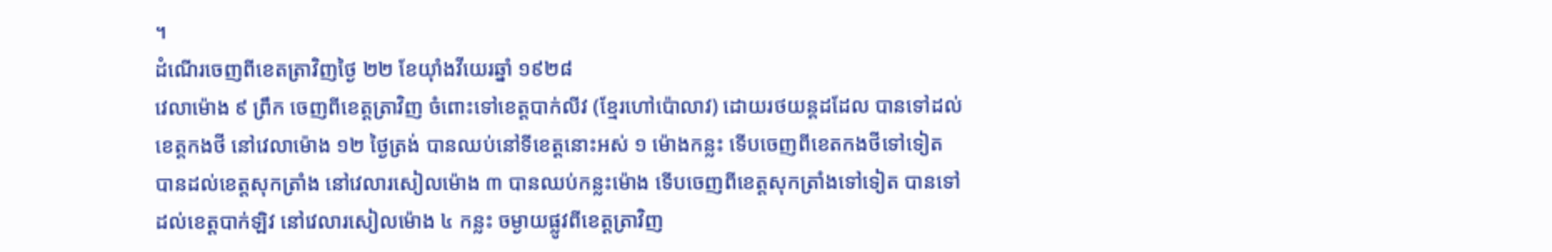។
ដំណើរចេញពីខេតត្រាវិញថ្ងៃ ២២ ខែយ៉ាំងវីយេរឆ្នាំ ១៩២៨
វេលាម៉ោង ៩ ព្រឹក ចេញពីខេត្តត្រាវិញ ចំពោះទៅខេត្តបាក់លីវ (ខ្មែរហៅប៉ោលាវ) ដោយរថយន្តដដែល បានទៅដល់ខេត្តកងថី នៅវេលាម៉ោង ១២ ថ្ងៃត្រង់ បានឈប់នៅទីខេត្តនោះអស់ ១ ម៉ោងកន្លះ ទើបចេញពីខេតកងថីទៅទៀត បានដល់ខេត្តសុកត្រាំង នៅវេលារសៀលម៉ោង ៣ បានឈប់កន្លះម៉ោង ទើបចេញពីខេត្តសុកត្រាំងទៅទៀត បានទៅដល់ខេត្តបាក់ឡិវ នៅវេលារសៀលម៉ោង ៤ កន្លះ ចម្ងាយផ្លូវពីខេត្តត្រាវិញ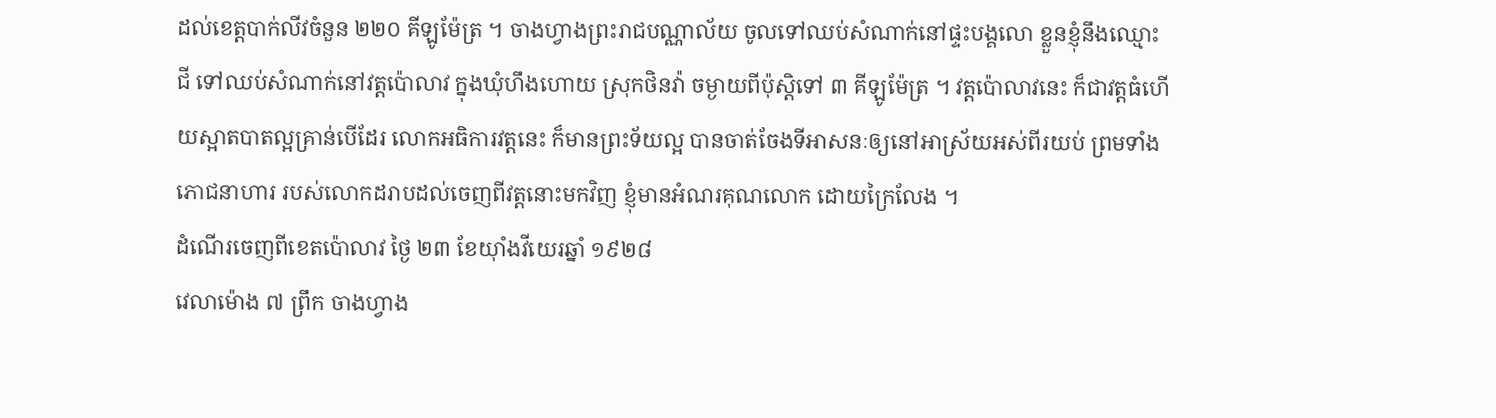ដល់ខេត្តបាក់លីវចំនួន ២២០ គីឡូម៉ែត្រ ។ ចាងហ្វាងព្រះរាជបណ្ណាល័យ ចូលទៅឈប់សំណាក់នៅផ្ទះបង្គលោ ខ្លួនខ្ញុំនឹងឈ្មោះ ជី ទៅឈប់សំណាក់នៅវត្តប៉ោលាវ ក្នុងឃុំហឹងហោយ ស្រុកថិនវ៉ា ចម្ងាយពីប៉ុស្ដិទៅ ៣ គីឡូម៉ែត្រ ។ វត្តប៉ោលាវនេះ ក៏ជាវត្តធំហើយស្អាតបាតល្អគ្រាន់បើដែរ លោកអធិការវត្តនេះ ក៏មានព្រះទ័យល្អ បានចាត់ចែងទីអាសនៈឲ្យនៅអាស្រ័យអស់ពីរយប់ ព្រមទាំងភោជនាហារ របស់លោកដរាបដល់ចេញពីវត្តនោះមកវិញ ខ្ញុំមានអំណរគុណលោក ដោយក្រៃលែង ។
ដំណើរចេញពីខេតប៉ោលាវ ថ្ងៃ ២៣ ខែយ៉ាំងវីយេរឆ្នាំ ១៩២៨
វេលាម៉ោង ៧ ព្រឹក ចាងហ្វាង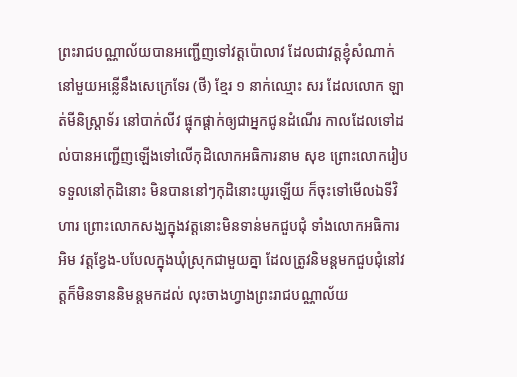ព្រះរាជបណ្ណាល័យបានអញ្ជើញទៅវត្តប៉ោលាវ ដែលជាវត្តខ្ញុំសំណាក់នៅមួយអន្លើនឹងសេក្រេទែរ (ថី) ខ្មែរ ១ នាក់ឈ្មោះ សរ ដែលលោក ឡាត់មីនិស្ត្រាទ័រ នៅបាក់លីវ ផ្ចុកផ្ដាក់ឲ្យជាអ្នកជូនដំណើរ កាលដែលទៅដល់បានអញ្ជើញឡើងទៅលើកុដិលោកអធិការនាម សុខ ព្រោះលោករៀបទទួលនៅកុដិនោះ មិនបាននៅៗកុដិនោះយូរឡើយ ក៏ចុះទៅមើលឯទីវិហារ ព្រោះលោកសង្ឃក្នុងវត្តនោះមិនទាន់មកជួបជុំ ទាំងលោកអធិការ អិម វត្តខ្វែង-បបែលក្នុងឃុំស្រុកជាមួយគ្នា ដែលត្រូវនិមន្តមកជួបជុំនៅវត្តក៏មិនទាននិមន្តមកដល់ លុះចាងហ្វាងព្រះរាជបណ្ណាល័យ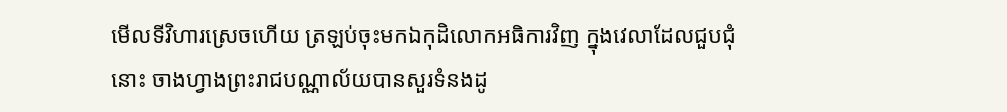មើលទីវិហារស្រេចហើយ ត្រឡប់ចុះមកឯកុដិលោកអធិការវិញ ក្នុងវេលាដែលជួបជុំនោះ ចាងហ្វាងព្រះរាជបណ្ណាល័យបានសួរទំនងដូ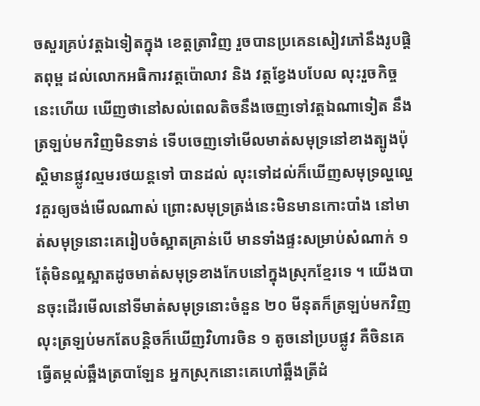ចសួរគ្រប់វត្តឯទៀតក្នុង ខេត្តត្រាវិញ រួចបានប្រគេនសៀវភៅនឹងរូបផ្ដិតពុម្ព ដល់លោកអធិការវត្តប៉ោលាវ និង វត្តខ្វែងបបែល លុះរួចកិច្ចនេះហើយ ឃើញថានៅសល់ពេលតិចនឹងចេញទៅវត្តឯណាទៀត នឹងត្រឡប់មកវិញមិនទាន់ ទើបចេញទៅមើលមាត់សមុទ្រនៅខាងត្បូងប៉ុស្ដិមានផ្លូវល្មមរថយន្តទៅ បានដល់ លុះទៅដល់ក៏ឃើញសមុទ្រល្ហល្ហេវគួរឲ្យចង់មើលណាស់ ព្រោះសមុទ្រត្រង់នេះមិនមានកោះបាំង នៅមាត់សមុទ្រនោះគេរៀបចំស្អាតគ្រាន់បើ មានទាំងផ្ទះសម្រាប់សំណាក់ ១ តែុំមិនល្អស្អាតដូចមាត់សមុទ្រខាងកែបនៅក្នុងស្រុកខ្មែរទេ ។ យើងបានចុះដើរមើលនៅទីមាត់សមុទ្រនោះចំនួន ២០ មីនុតក៏ត្រឡប់មកវិញ លុះត្រឡប់មកតែបន្តិចក៏ឃើញវិហារចិន ១ តូចនៅប្របផ្លូវ គឺចិនគេធ្វើតម្កល់ឆ្អឹងត្របាឡែន អ្នកស្រុកនោះគេហៅឆ្អឹងត្រីដំ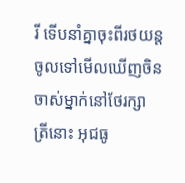រី ទើបនាំគ្នាចុះពីរថយន្តចូលទៅមើលឃើញចិនចាស់ម្នាក់នៅថែរក្សា ត្រីនោះ អុជធូ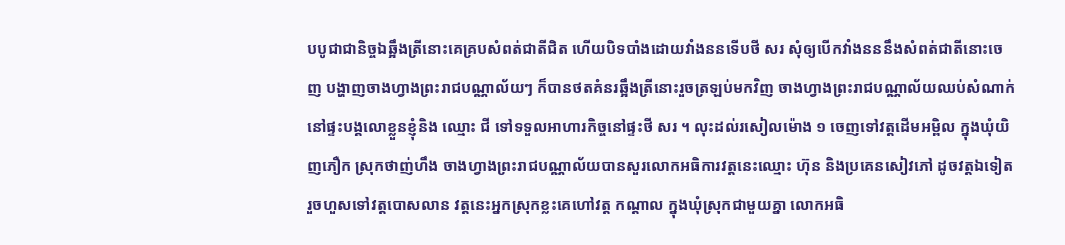បបូជាជានិច្ចឯឆ្អឹងត្រីនោះគេគ្របសំពត់ជាតីជិត ហើយបិទបាំងដោយវាំងននទើបថី សរ សុំឲ្យបើកវាំងនននឹងសំពត់ជាតីនោះចេញ បង្ហាញចាងហ្វាងព្រះរាជបណ្ណាល័យៗ ក៏បានថតគំនរឆ្អឹងត្រីនោះរួចត្រឡប់មកវិញ ចាងហ្វាងព្រះរាជបណ្ណាល័យឈប់សំណាក់នៅផ្ទះបង្គលោខ្លួនខ្ញុំនិង ឈ្មោះ ជី ទៅទទួលអាហារកិច្ចនៅផ្ទះថី សរ ។ លុះដល់រសៀលម៉ោង ១ ចេញទៅវត្តដើមអម្ពិល ក្នុងឃុំយិញភឿក ស្រុកថាញ់ហឹង ចាងហ្វាងព្រះរាជបណ្ណាល័យបានសួរលោកអធិការវត្តនេះឈ្មោះ ហ៊ុន និងប្រគេនសៀវភៅ ដូចវត្តឯទៀត រួចហួសទៅវត្តបោសលាន វត្តនេះអ្នកស្រុកខ្លះគេហៅវត្ត កណ្ដាល ក្នុងឃុំស្រុកជាមួយគ្នា លោកអធិ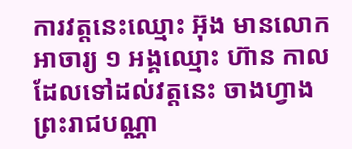ការវត្តនេះឈ្មោះ អ៊ុង មានលោកអាចារ្យ ១ អង្គឈ្មោះ ហ៊ាន កាលដែលទៅដល់វត្តនេះ ចាងហ្វាងព្រះរាជបណ្ណា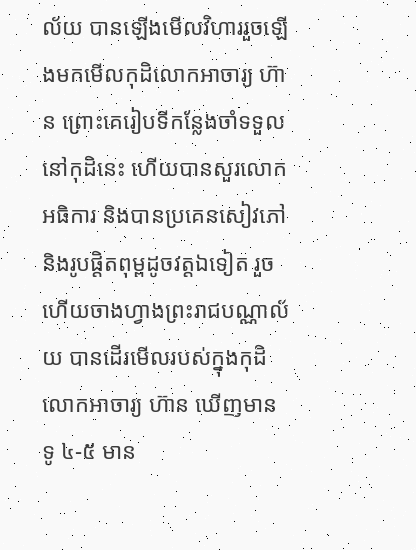ល័យ បានឡើងមើលវិហាររួចឡើងមកមើលកុដិលោកអាចារ្យ ហ៊ាន ព្រោះគេរៀបទីកន្លែងចាំទទួលនៅកុដិនេះ ហើយបានសួរលោកអធិការ និងបានប្រគេនសៀវភៅនិងរូបផ្ដិតពុម្ពដូចវត្តឯទៀត រួចហើយចាងហ្វាងព្រះរាជបណ្ណាល័យ បានដើរមើលរបស់ក្នុងកុដិលោកអាចារ្យ ហ៊ាន ឃើញមានទូ ៤-៥ មាន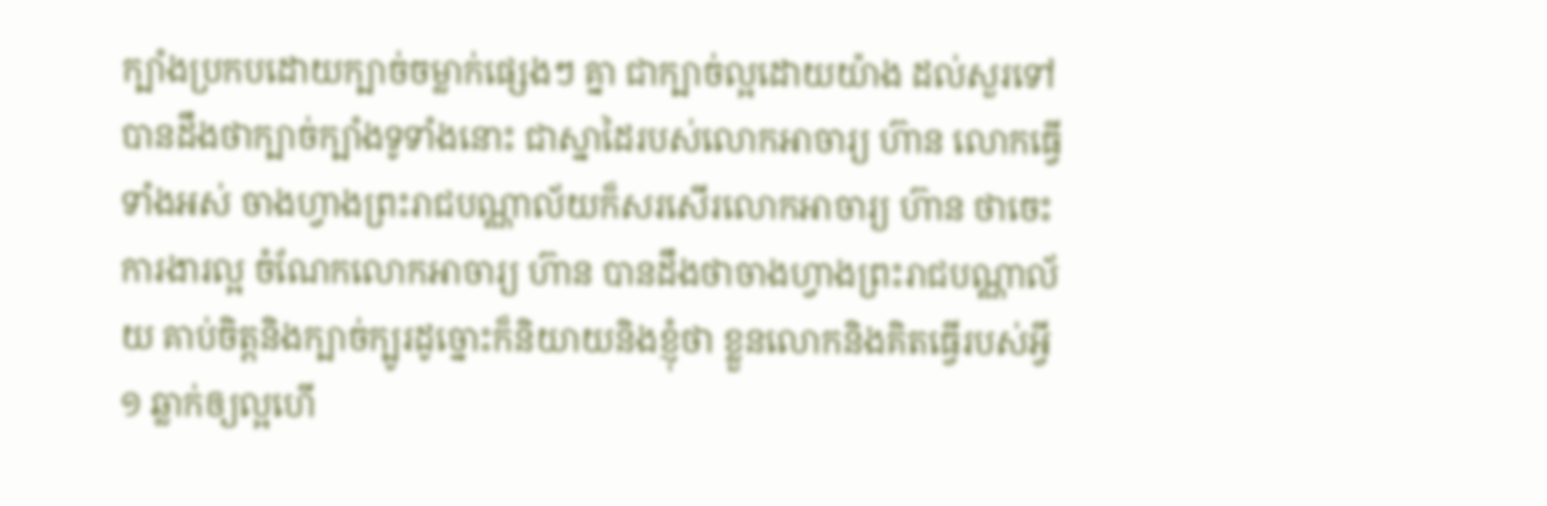ក្បាំងប្រកបដោយក្បាច់ចម្លាក់ផ្សេងៗ គ្នា ជាក្បាច់ល្អដោយយ៉ាង ដល់សួរទៅ បានដឹងថាក្បាច់ក្បាំងទូទាំងនោះ ជាស្នាដៃរបស់លោកអាចារ្យ ហ៊ាន លោកធ្វើទាំងអស់ ចាងហ្វាងព្រះរាជបណ្ណាល័យក៏សរសើរលោកអាចារ្យ ហ៊ាន ថាចេះការងារល្អ ចំណែកលោកអាចារ្យ ហ៊ាន បានដឹងថាចាងហ្វាងព្រះរាជបណ្ណាល័យ គាប់ចិត្តនិងក្បាច់ក្បូរដូច្នោះក៏និយាយនិងខ្ញុំថា ខ្លួនលោកនិងគិតធ្វើរបស់អ្វី ១ ឆ្លាក់ឲ្យល្អហើ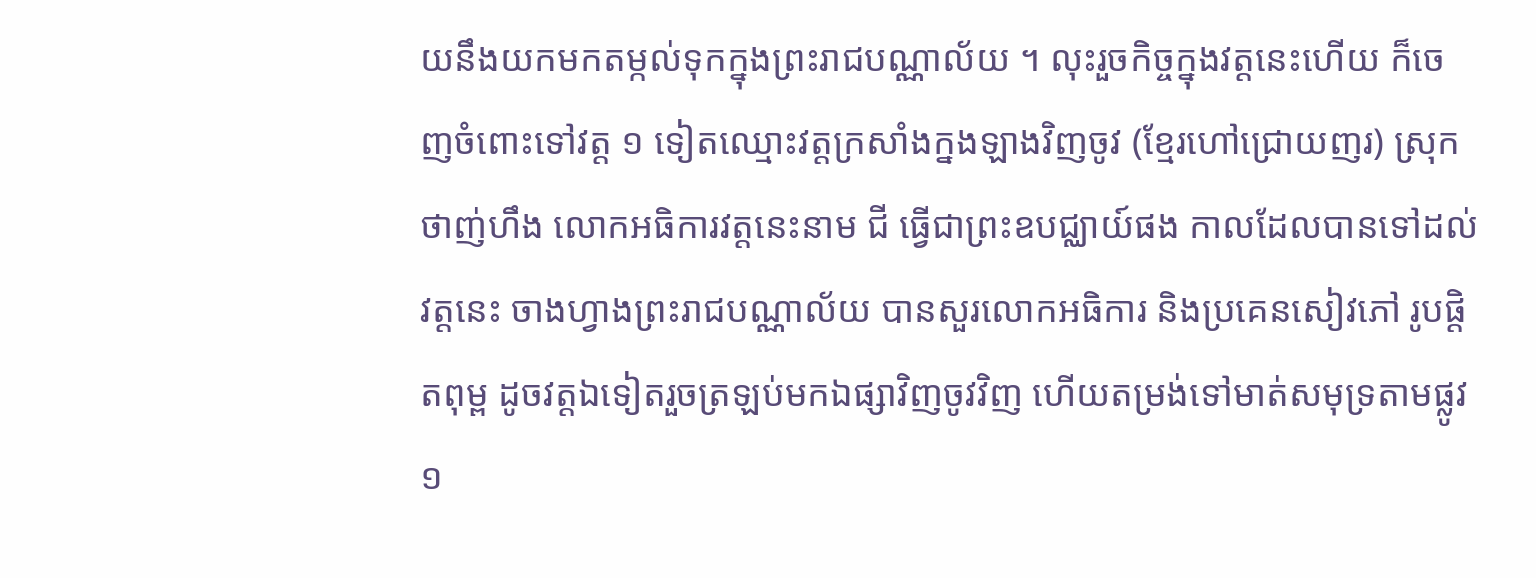យនឹងយកមកតម្កល់ទុកក្នុងព្រះរាជបណ្ណាល័យ ។ លុះរួចកិច្ចក្នុងវត្តនេះហើយ ក៏ចេញចំពោះទៅវត្ត ១ ទៀតឈ្មោះវត្តក្រសាំងក្នងឡាងវិញចូវ (ខ្មែរហៅជ្រោយញរ) ស្រុកថាញ់ហឹង លោកអធិការវត្តនេះនាម ជី ធ្វើជាព្រះឧបជ្ឈាយ៍ផង កាលដែលបានទៅដល់វត្តនេះ ចាងហ្វាងព្រះរាជបណ្ណាល័យ បានសួរលោកអធិការ និងប្រគេនសៀវភៅ រូបផ្ដិតពុម្ព ដូចវត្តឯទៀតរួចត្រឡប់មកឯផ្សាវិញចូវវិញ ហើយតម្រង់ទៅមាត់សមុទ្រតាមផ្លូវ ១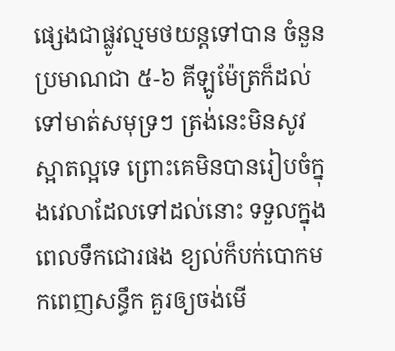ផ្សេងជាផ្លូវល្មមថយន្តទៅបាន ចំនួនប្រមាណជា ៥-៦ គីឡូម៉ែត្រក៏ដល់ទៅមាត់សមុទ្រៗ ត្រង់នេះមិនសូវស្អាតល្អទេ ព្រោះគេមិនបានរៀបចំក្នុងវេលាដែលទៅដល់នោះ ទទួលក្នុងពេលទឹកជោរផង ខ្យល់ក៏បក់បោកមកពេញសន្ធឹក គួរឲ្យចង់មើ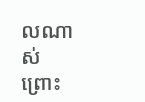លណាស់ ព្រោះ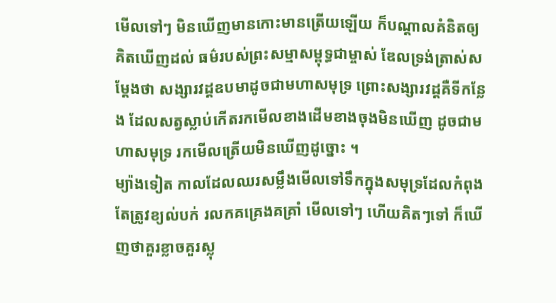មើលទៅៗ មិនឃើញមានកោះមានត្រើយឡើយ ក៏បណ្ដាលគំនិតឲ្យគិតឃើញដល់ ធម៌របស់ព្រះសម្មាសម្ពុទ្ធជាម្ចាស់ ឌែលទ្រង់ត្រាស់សម្ដែងថា សង្សារវដ្ដឧបមាដូចជាមហាសមុទ្រ ព្រោះសង្សារវដ្ដគឺទីកន្លែង ដែលសត្វស្លាប់កើតរកមើលខាងដើមខាងចុងមិនឃើញ ដូចជាមហាសមុទ្រ រកមើលត្រើយមិនឃើញដូច្នោះ ។
ម្យ៉ាងទៀត កាលដែលឈរសម្លឹងមើលទៅទឹកក្នុងសមុទ្រដែលកំពុងតែត្រូវខ្យល់បក់ រលកគគ្រេងគគ្រាំ មើលទៅៗ ហើយគិតៗទៅ ក៏ឃើញថាគួរខ្លាចគួរស្លុ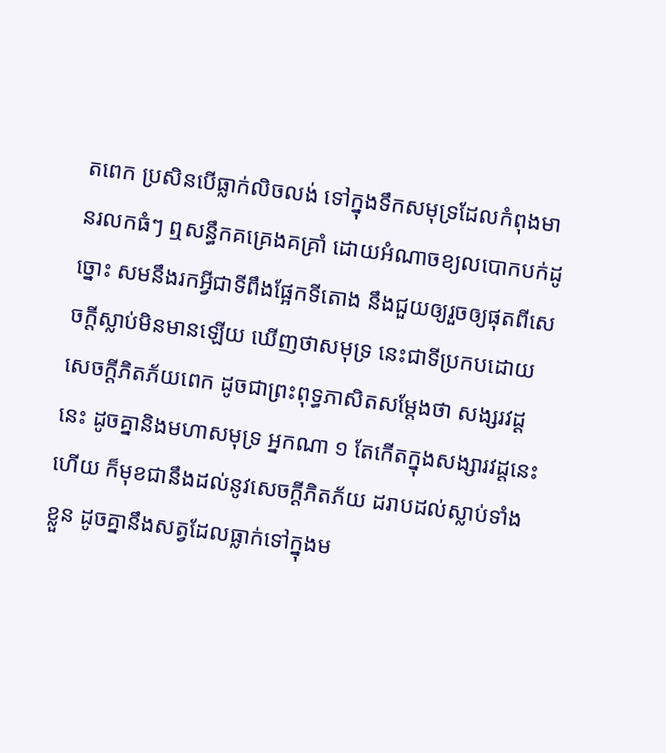តពេក ប្រសិនបើធ្លាក់លិចលង់ ទៅក្នុងទឹកសមុទ្រដែលកំពុងមានរលកធំៗ ឮសន្ធឹកគគ្រេងគគ្រាំ ដោយអំណាចខ្យលបោកបក់ដូច្នោះ សមនឹងរកអ្វីជាទីពឹងផ្អែកទីតោង នឹងជួយឲ្យរួចឲ្យផុតពីសេចក្ដីស្លាប់មិនមានឡើយ ឃើញថាសមុទ្រ នេះជាទីប្រកបដោយសេចក្ដីភិតភ័យពេក ដូចជាព្រះពុទ្ធភាសិតសម្ដែងថា សង្សរវដ្ដនេះ ដូចគ្នានិងមហាសមុទ្រ អ្នកណា ១ តែកើតក្នុងសង្សារវដ្ដនេះហើយ ក៏មុខជានឹងដល់នូវសេចក្ដីភិតភ័យ ដរាបដល់ស្លាប់ទាំងខ្លួន ដូចគ្នានឹងសត្វដែលធ្លាក់ទៅក្នុងម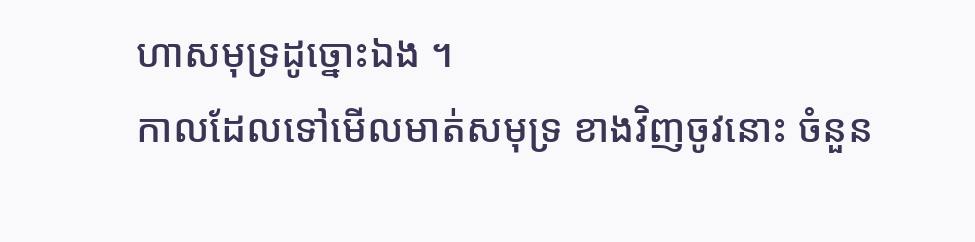ហាសមុទ្រដូច្នោះឯង ។
កាលដែលទៅមើលមាត់សមុទ្រ ខាងវិញចូវនោះ ចំនួន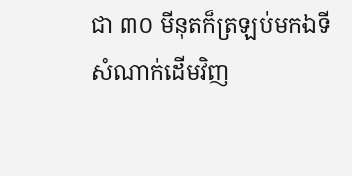ជា ៣០ មីនុតក៏ត្រឡប់មកឯទីសំណាក់ដើមវិញ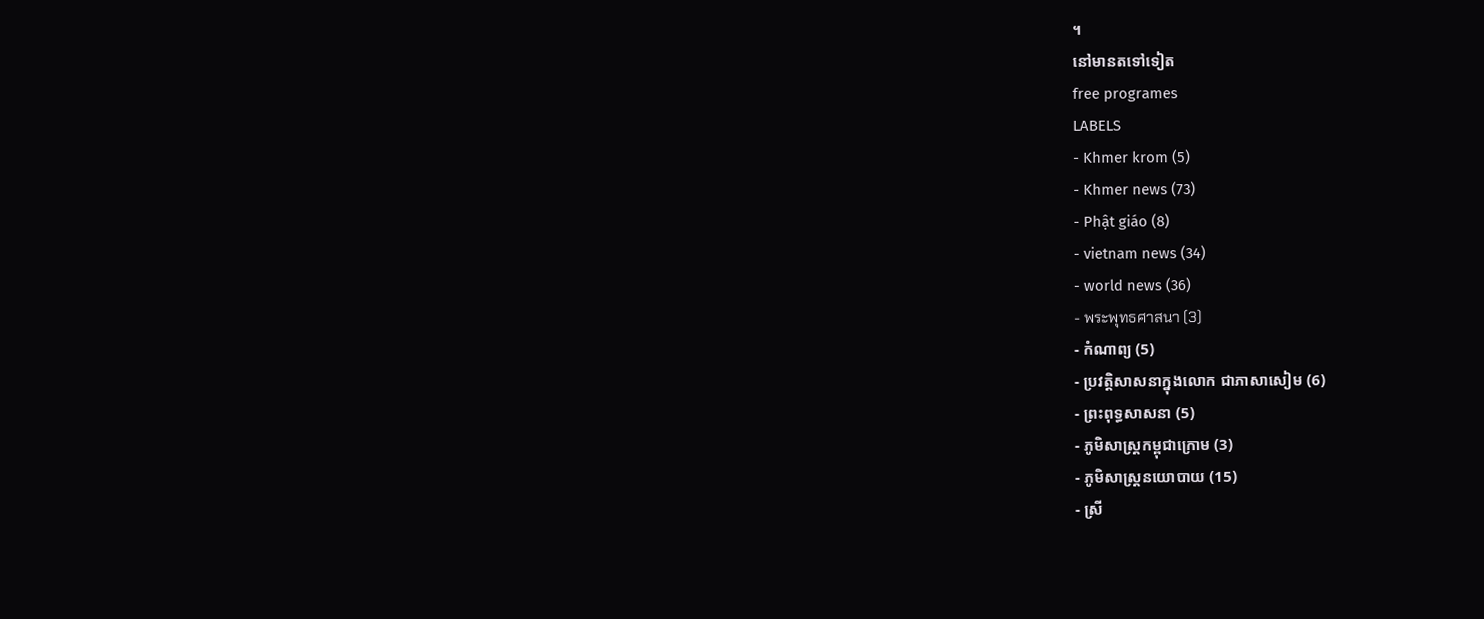។
នៅមានតទៅទៀត
free programes
LABELS
- Khmer krom (5)
- Khmer news (73)
- Phật giáo (8)
- vietnam news (34)
- world news (36)
- พระพุทธศาสนา (3)
- កំណាព្យ (5)
- ប្រវត្តិសាសនាក្នុងលោក ជាភាសាសៀម (6)
- ព្រះពុទ្ធសាសនា (5)
- ភូមិសាស្ត្រកម្ពុជាក្រោម (3)
- ភូមិសាស្ត្រនយោបាយ (15)
- ស្រី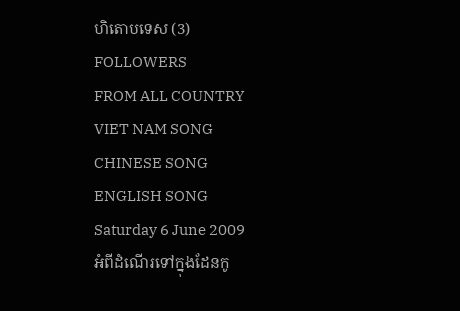ហិតោបទេស (3)
FOLLOWERS
FROM ALL COUNTRY
VIET NAM SONG
CHINESE SONG
ENGLISH SONG
Saturday 6 June 2009
អំពីដំណើរទៅក្នុងដែនកូ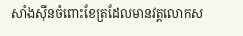សាំងស៊ីនចំពោះខែត្រដែលមានវត្តលោកស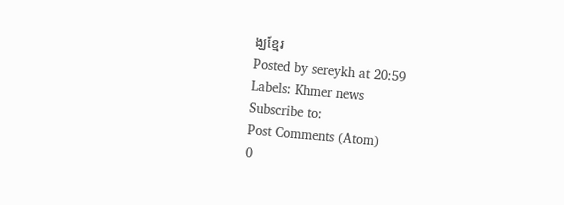ង្ឃខ្មែរ
Posted by sereykh at 20:59
Labels: Khmer news
Subscribe to:
Post Comments (Atom)
0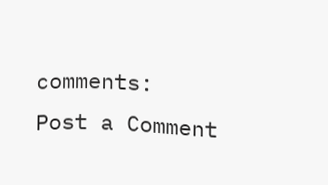comments:
Post a Comment